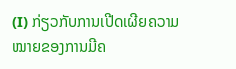(I) ກ່ຽວກັບການເປີດເຜີຍຄວາມໝາຍຂອງການມີຄ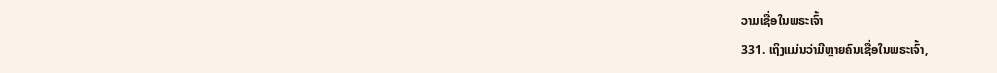ວາມເຊື່ອໃນພຣະເຈົ້າ
331. ເຖິງແມ່ນວ່າມີຫຼາຍຄົນເຊື່ອໃນພຣະເຈົ້າ,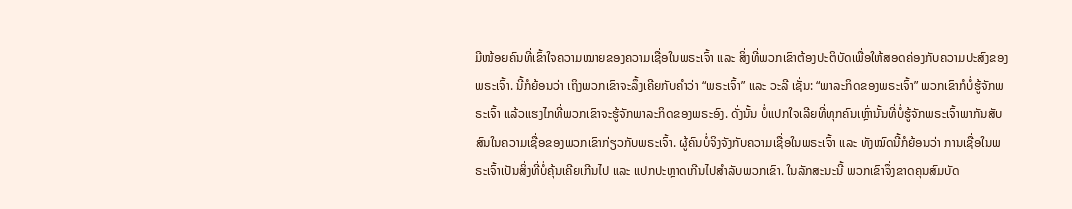ມີໜ້ອຍຄົນທີ່ເຂົ້າໃຈຄວາມໝາຍຂອງຄວາມເຊື່ອໃນພຣະເຈົ້າ ແລະ ສິ່ງທີ່ພວກເຂົາຕ້ອງປະຕິບັດເພື່ອໃຫ້ສອດຄ່ອງກັບຄວາມປະສົງຂອງພຣະເຈົ້າ. ນີ້ກໍຍ້ອນວ່າ ເຖິງພວກເຂົາຈະລຶ້ງເຄີຍກັບຄໍາວ່າ “ພຣະເຈົ້າ” ແລະ ວະລີ ເຊັ່ນ: “ພາລະກິດຂອງພຣະເຈົ້າ” ພວກເຂົາກໍບໍ່ຮູ້ຈັກພຣະເຈົ້າ ແລ້ວແຮງໄກທີ່ພວກເຂົາຈະຮູ້ຈັກພາລະກິດຂອງພຣະອົງ. ດັ່ງນັ້ນ ບໍ່ແປກໃຈເລີຍທີ່ທຸກຄົນເຫຼົ່ານັ້ນທີ່ບໍ່ຮູ້ຈັກພຣະເຈົ້າພາກັນສັບສົນໃນຄວາມເຊື່ອຂອງພວກເຂົາກ່ຽວກັບພຣະເຈົ້າ. ຜູ້ຄົນບໍ່ຈິງຈັງກັບຄວາມເຊື່ອໃນພຣະເຈົ້າ ແລະ ທັງໝົດນີ້ກໍຍ້ອນວ່າ ການເຊື່ອໃນພຣະເຈົ້າເປັນສິ່ງທີ່ບໍ່ຄຸ້ນເຄີຍເກີນໄປ ແລະ ແປກປະຫຼາດເກີນໄປສໍາລັບພວກເຂົາ. ໃນລັກສະນະນີ້ ພວກເຂົາຈຶ່ງຂາດຄຸນສົມບັດ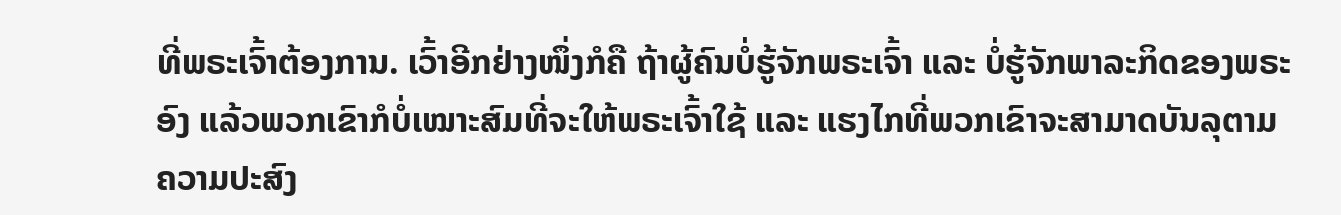ທີ່ພຣະເຈົ້າຕ້ອງການ. ເວົ້າອີກຢ່າງໜຶ່ງກໍຄື ຖ້າຜູ້ຄົນບໍ່ຮູ້ຈັກພຣະເຈົ້າ ແລະ ບໍ່ຮູ້ຈັກພາລະກິດຂອງພຣະອົງ ແລ້ວພວກເຂົາກໍບໍ່ເໝາະສົມທີ່ຈະໃຫ້ພຣະເຈົ້າໃຊ້ ແລະ ແຮງໄກທີ່ພວກເຂົາຈະສາມາດບັນລຸຕາມຄວາມປະສົງ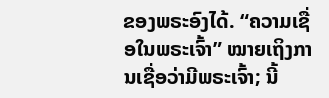ຂອງພຣະອົງໄດ້. “ຄວາມເຊື່ອໃນພຣະເຈົ້າ” ໝາຍເຖິງການເຊື່ອວ່າມີພຣະເຈົ້າ; ນີ້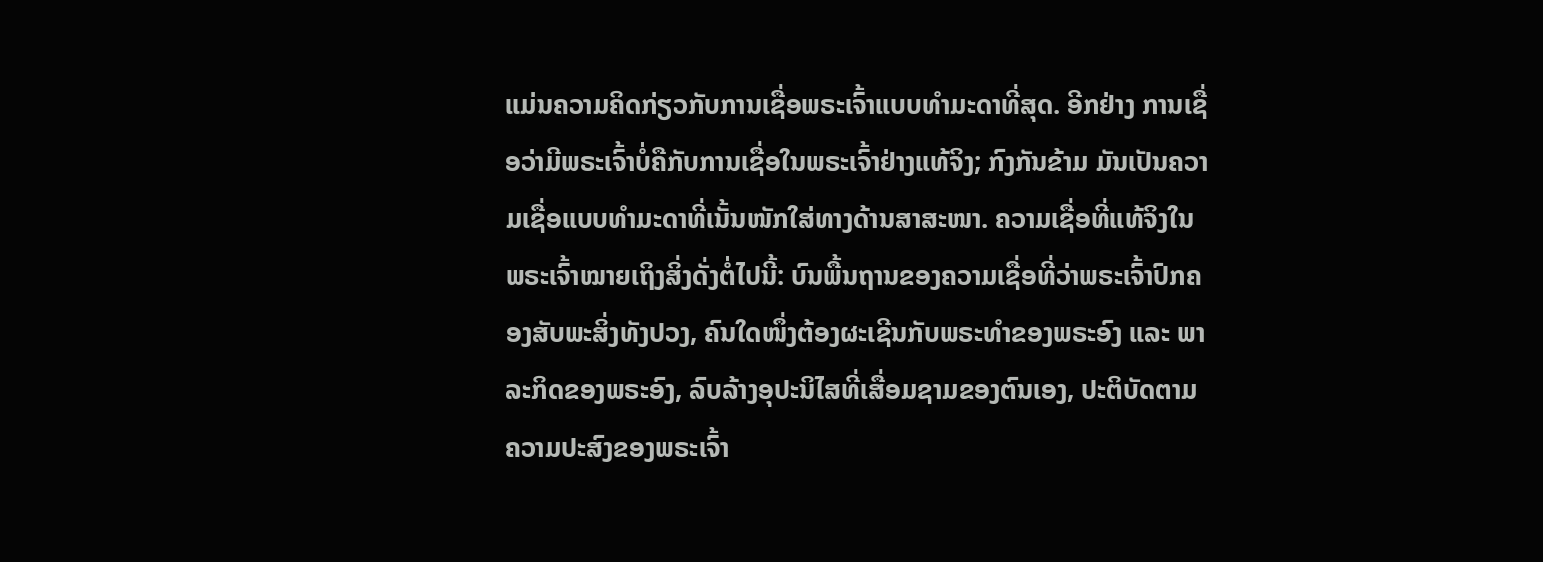ແມ່ນຄວາມຄິດກ່ຽວກັບການເຊື່ອພຣະເຈົ້າແບບທໍາມະດາທີ່ສຸດ. ອີກຢ່າງ ການເຊື່ອວ່າມີພຣະເຈົ້າບໍ່ຄືກັບການເຊື່ອໃນພຣະເຈົ້າຢ່າງແທ້ຈິງ; ກົງກັນຂ້າມ ມັນເປັນຄວາມເຊື່ອແບບທໍາມະດາທີ່ເນັ້ນໜັກໃສ່ທາງດ້ານສາສະໜາ. ຄວາມເຊື່ອທີ່ແທ້ຈິງໃນພຣະເຈົ້າໝາຍເຖິງສິ່ງດັ່ງຕໍ່ໄປນີ້: ບົນພື້ນຖານຂອງຄວາມເຊື່ອທີ່ວ່າພຣະເຈົ້າປົກຄອງສັບພະສິ່ງທັງປວງ, ຄົນໃດໜຶ່ງຕ້ອງຜະເຊີນກັບພຣະທໍາຂອງພຣະອົງ ແລະ ພາລະກິດຂອງພຣະອົງ, ລົບລ້າງອຸປະນິໄສທີ່ເສື່ອມຊາມຂອງຕົນເອງ, ປະຕິບັດຕາມຄວາມປະສົງຂອງພຣະເຈົ້າ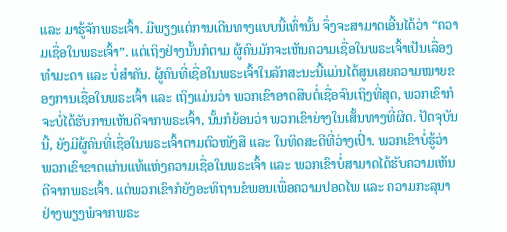ແລະ ມາຮູ້ຈັກພຣະເຈົ້າ. ມີພຽງແຕ່ການເດີນທາງແບບນີ້ເທົ່ານັ້ນ ຈຶ່ງຈະສາມາດເອີ້ນໄດ້ວ່າ “ຄວາມເຊື່ອໃນພຣະເຈົ້າ”. ແຕ່ເຖິງຢ່າງນັ້ນກໍຕາມ ຜູ້ຄົນມັກຈະເຫັນຄວາມເຊື່ອໃນພຣະເຈົ້າເປັນເລື່ອງທໍາມະດາ ແລະ ບໍ່ສໍາຄັນ. ຜູ້ຄົນທີ່ເຊື່ອໃນພຣະເຈົ້າໃນລັກສະນະນີ້ແມ່ນໄດ້ສູນເສຍຄວາມໝາຍຂອງການເຊື່ອໃນພຣະເຈົ້າ ແລະ ເຖິງແມ່ນວ່າ ພວກເຂົາອາດສືບຕໍ່ເຊື່ອຈົນເຖິງທີ່ສຸດ, ພວກເຂົາກໍຈະບໍ່ໄດ້ຮັບການເຫັນດີຈາກພຣະເຈົ້າ, ນັ້ນກໍຍ້ອນວ່າ ພວກເຂົາຍ່າງໃນເສັ້ນທາງທີ່ຜິດ. ປັດຈຸບັນນີ້, ຍັງມີຜູ້ຄົນທີ່ເຊື່ອໃນພຣະເຈົ້າຕາມຕົວໜັງສື ແລະ ໃນທິດສະດີທີ່ວ່າງເປົ່າ. ພວກເຂົາບໍ່ຮູ້ວ່າ ພວກເຂົາຂາດແກ່ນແທ້ແຫ່ງຄວາມເຊື່ອໃນພຣະເຈົ້າ ແລະ ພວກເຂົາບໍ່ສາມາດໄດ້ຮັບຄວາມເຫັນດີຈາກພຣະເຈົ້າ. ແຕ່ພວກເຂົາກໍຍັງອະທິຖານຂໍພອນເພື່ອຄວາມປອດໄພ ແລະ ຄວາມກະລຸນາຢ່າງພຽງພໍຈາກພຣະ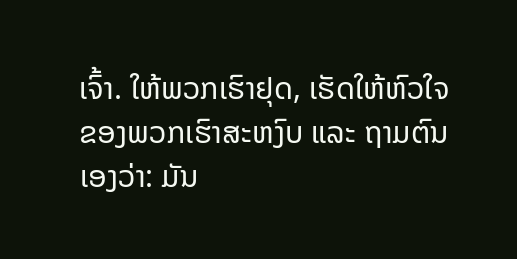ເຈົ້າ. ໃຫ້ພວກເຮົາຢຸດ, ເຮັດໃຫ້ຫົວໃຈຂອງພວກເຮົາສະຫງົບ ແລະ ຖາມຕົນເອງວ່າ: ມັນ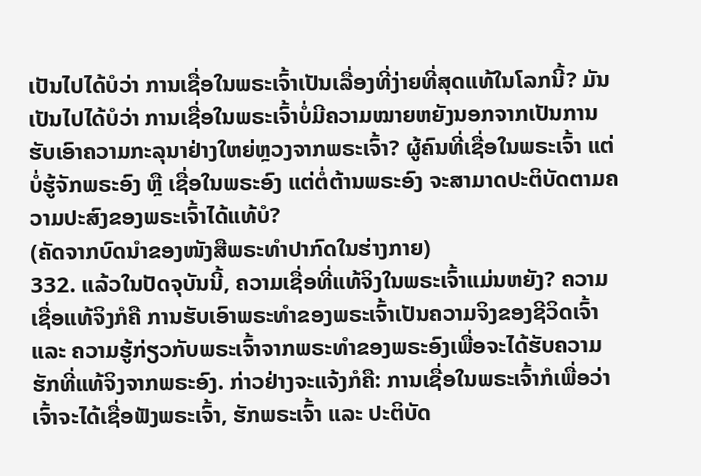ເປັນໄປໄດ້ບໍວ່າ ການເຊື່ອໃນພຣະເຈົ້າເປັນເລື່ອງທີ່ງ່າຍທີ່ສຸດແທ້ໃນໂລກນີ້? ມັນເປັນໄປໄດ້ບໍວ່າ ການເຊື່ອໃນພຣະເຈົ້າບໍ່ມີຄວາມໝາຍຫຍັງນອກຈາກເປັນການຮັບເອົາຄວາມກະລຸນາຢ່າງໃຫຍ່ຫຼວງຈາກພຣະເຈົ້າ? ຜູ້ຄົນທີ່ເຊື່ອໃນພຣະເຈົ້າ ແຕ່ບໍ່ຮູ້ຈັກພຣະອົງ ຫຼື ເຊື່ອໃນພຣະອົງ ແຕ່ຕໍ່ຕ້ານພຣະອົງ ຈະສາມາດປະຕິບັດຕາມຄວາມປະສົງຂອງພຣະເຈົ້າໄດ້ແທ້ບໍ?
(ຄັດຈາກບົດນໍາຂອງໜັງສືພຣະທຳປາກົດໃນຮ່າງກາຍ)
332. ແລ້ວໃນປັດຈຸບັນນີ້, ຄວາມເຊື່ອທີ່ແທ້ຈິງໃນພຣະເຈົ້າແມ່ນຫຍັງ? ຄວາມເຊື່ອແທ້ຈິງກໍຄື ການຮັບເອົາພຣະທໍາຂອງພຣະເຈົ້າເປັນຄວາມຈິງຂອງຊີວິດເຈົ້າ ແລະ ຄວາມຮູ້ກ່ຽວກັບພຣະເຈົ້າຈາກພຣະທໍາຂອງພຣະອົງເພື່ອຈະໄດ້ຮັບຄວາມຮັກທີ່ແທ້ຈິງຈາກພຣະອົງ. ກ່າວຢ່າງຈະແຈ້ງກໍຄື: ການເຊື່ອໃນພຣະເຈົ້າກໍເພື່ອວ່າເຈົ້າຈະໄດ້ເຊື່ອຟັງພຣະເຈົ້າ, ຮັກພຣະເຈົ້າ ແລະ ປະຕິບັດ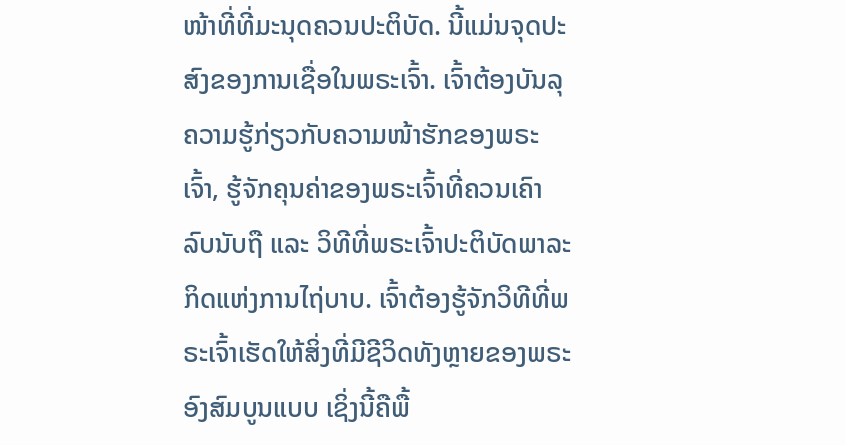ໜ້າທີ່ທີ່ມະນຸດຄວນປະຕິບັດ. ນີ້ແມ່ນຈຸດປະສົງຂອງການເຊື່ອໃນພຣະເຈົ້າ. ເຈົ້າຕ້ອງບັນລຸຄວາມຮູ້ກ່ຽວກັບຄວາມໜ້າຮັກຂອງພຣະເຈົ້າ, ຮູ້ຈັກຄຸນຄ່າຂອງພຣະເຈົ້າທີ່ຄວນເຄົາລົບນັບຖື ແລະ ວິທີທີ່ພຣະເຈົ້າປະຕິບັດພາລະກິດແຫ່ງການໄຖ່ບາບ. ເຈົ້າຕ້ອງຮູ້ຈັກວິທີທີ່ພຣະເຈົ້າເຮັດໃຫ້ສິ່ງທີ່ມີຊີວິດທັງຫຼາຍຂອງພຣະອົງສົມບູນແບບ ເຊິ່ງນີ້ຄືພື້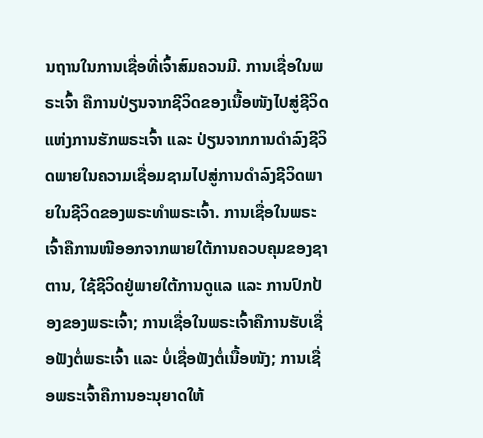ນຖານໃນການເຊື່ອທີ່ເຈົ້າສົມຄວນມີ. ການເຊື່ອໃນພຣະເຈົ້າ ຄືການປ່ຽນຈາກຊີວິດຂອງເນື້ອໜັງໄປສູ່ຊີວິດແຫ່ງການຮັກພຣະເຈົ້າ ແລະ ປ່ຽນຈາກການດໍາລົງຊີວິດພາຍໃນຄວາມເຊື່ອມຊາມໄປສູ່ການດໍາລົງຊີວິດພາຍໃນຊີວິດຂອງພຣະທໍາພຣະເຈົ້າ. ການເຊື່ອໃນພຣະເຈົ້າຄືການໜີອອກຈາກພາຍໃຕ້ການຄວບຄຸມຂອງຊາຕານ, ໃຊ້ຊີວິດຢູ່ພາຍໃຕ້ການດູແລ ແລະ ການປົກປ້ອງຂອງພຣະເຈົ້າ; ການເຊື່ອໃນພຣະເຈົ້າຄືການຮັບເຊື່ອຟັງຕໍ່ພຣະເຈົ້າ ແລະ ບໍ່ເຊື່ອຟັງຕໍ່ເນື້ອໜັງ; ການເຊື່ອພຣະເຈົ້າຄືການອະນຸຍາດໃຫ້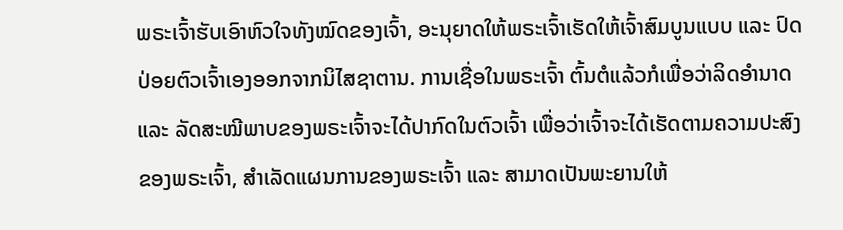ພຣະເຈົ້າຮັບເອົາຫົວໃຈທັງໝົດຂອງເຈົ້າ, ອະນຸຍາດໃຫ້ພຣະເຈົ້າເຮັດໃຫ້ເຈົ້າສົມບູນແບບ ແລະ ປົດປ່ອຍຕົວເຈົ້າເອງອອກຈາກນິໄສຊາຕານ. ການເຊື່ອໃນພຣະເຈົ້າ ຕົ້ນຕໍແລ້ວກໍເພື່ອວ່າລິດອຳນາດ ແລະ ລັດສະໝີພາບຂອງພຣະເຈົ້າຈະໄດ້ປາກົດໃນຕົວເຈົ້າ ເພື່ອວ່າເຈົ້າຈະໄດ້ເຮັດຕາມຄວາມປະສົງຂອງພຣະເຈົ້າ, ສຳເລັດແຜນການຂອງພຣະເຈົ້າ ແລະ ສາມາດເປັນພະຍານໃຫ້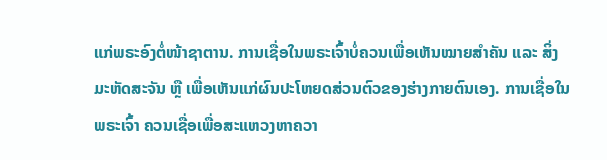ແກ່ພຣະອົງຕໍ່ໜ້າຊາຕານ. ການເຊື່ອໃນພຣະເຈົ້າບໍ່ຄວນເພື່ອເຫັນໝາຍສໍາຄັນ ແລະ ສິ່ງມະຫັດສະຈັນ ຫຼື ເພື່ອເຫັນແກ່ຜົນປະໂຫຍດສ່ວນຕົວຂອງຮ່າງກາຍຕົນເອງ. ການເຊື່ອໃນພຣະເຈົ້າ ຄວນເຊື່ອເພື່ອສະແຫວງຫາຄວາ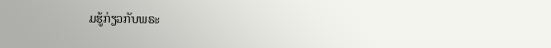ມຮູ້ກ່ຽວກັບພຣະ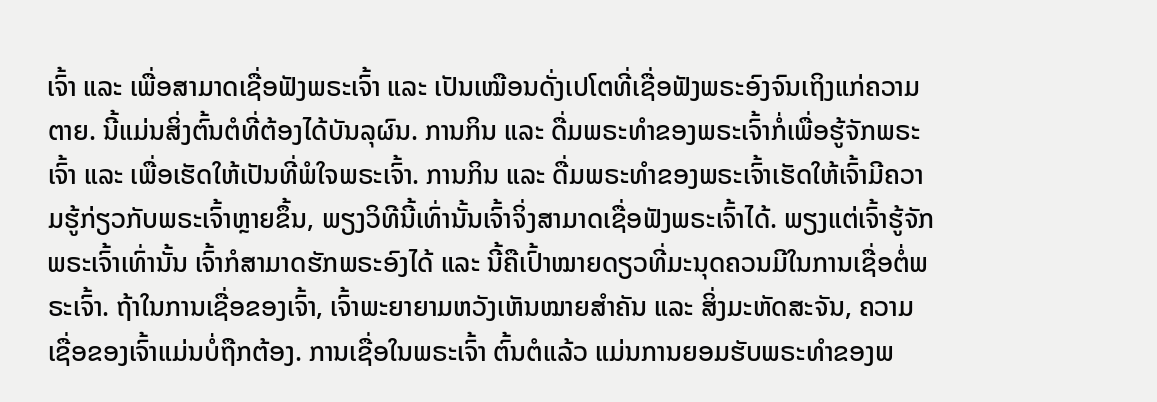ເຈົ້າ ແລະ ເພື່ອສາມາດເຊື່ອຟັງພຣະເຈົ້າ ແລະ ເປັນເໝືອນດັ່ງເປໂຕທີ່ເຊື່ອຟັງພຣະອົງຈົນເຖິງແກ່ຄວາມຕາຍ. ນີ້ແມ່ນສິ່ງຕົ້ນຕໍທີ່ຕ້ອງໄດ້ບັນລຸຜົນ. ການກິນ ແລະ ດື່ມພຣະທໍາຂອງພຣະເຈົ້າກໍ່ເພື່ອຮູ້ຈັກພຣະເຈົ້າ ແລະ ເພື່ອເຮັດໃຫ້ເປັນທີ່ພໍໃຈພຣະເຈົ້າ. ການກິນ ແລະ ດື່ມພຣະທໍາຂອງພຣະເຈົ້າເຮັດໃຫ້ເຈົ້າມີຄວາມຮູ້ກ່ຽວກັບພຣະເຈົ້າຫຼາຍຂຶ້ນ, ພຽງວິທີນີ້ເທົ່ານັ້ນເຈົ້າຈິ່ງສາມາດເຊື່ອຟັງພຣະເຈົ້າໄດ້. ພຽງແຕ່ເຈົ້າຮູ້ຈັກພຣະເຈົ້າເທົ່ານັ້ນ ເຈົ້າກໍສາມາດຮັກພຣະອົງໄດ້ ແລະ ນີ້ຄືເປົ້າໝາຍດຽວທີ່ມະນຸດຄວນມີໃນການເຊື່ອຕໍ່ພຣະເຈົ້າ. ຖ້າໃນການເຊື່ອຂອງເຈົ້າ, ເຈົ້າພະຍາຍາມຫວັງເຫັນໝາຍສໍາຄັນ ແລະ ສິ່ງມະຫັດສະຈັນ, ຄວາມເຊື່ອຂອງເຈົ້າແມ່ນບໍ່ຖືກຕ້ອງ. ການເຊື່ອໃນພຣະເຈົ້າ ຕົ້ນຕໍແລ້ວ ແມ່ນການຍອມຮັບພຣະທໍາຂອງພ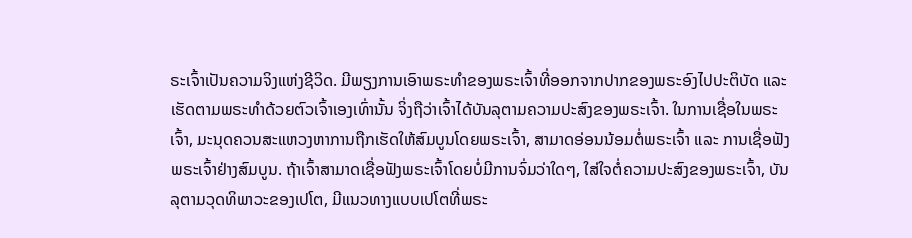ຣະເຈົ້າເປັນຄວາມຈິງແຫ່ງຊີວິດ. ມີພຽງການເອົາພຣະທໍາຂອງພຣະເຈົ້າທີ່ອອກຈາກປາກຂອງພຣະອົງໄປປະຕິບັດ ແລະ ເຮັດຕາມພຣະທໍາດ້ວຍຕົວເຈົ້າເອງເທົ່ານັ້ນ ຈິ່ງຖືວ່າເຈົ້າໄດ້ບັນລຸຕາມຄວາມປະສົງຂອງພຣະເຈົ້າ. ໃນການເຊື່ອໃນພຣະເຈົ້າ, ມະນຸດຄວນສະແຫວງຫາການຖືກເຮັດໃຫ້ສົມບູນໂດຍພຣະເຈົ້າ, ສາມາດອ່ອນນ້ອມຕໍ່ພຣະເຈົ້າ ແລະ ການເຊື່ອຟັງພຣະເຈົ້າຢ່າງສົມບູນ. ຖ້າເຈົ້າສາມາດເຊື່ອຟັງພຣະເຈົ້າໂດຍບໍ່ມີການຈົ່ມວ່າໃດໆ, ໃສ່ໃຈຕໍ່ຄວາມປະສົງຂອງພຣະເຈົ້າ, ບັນລຸຕາມວຸດທິພາວະຂອງເປໂຕ, ມີແນວທາງແບບເປໂຕທີ່ພຣະ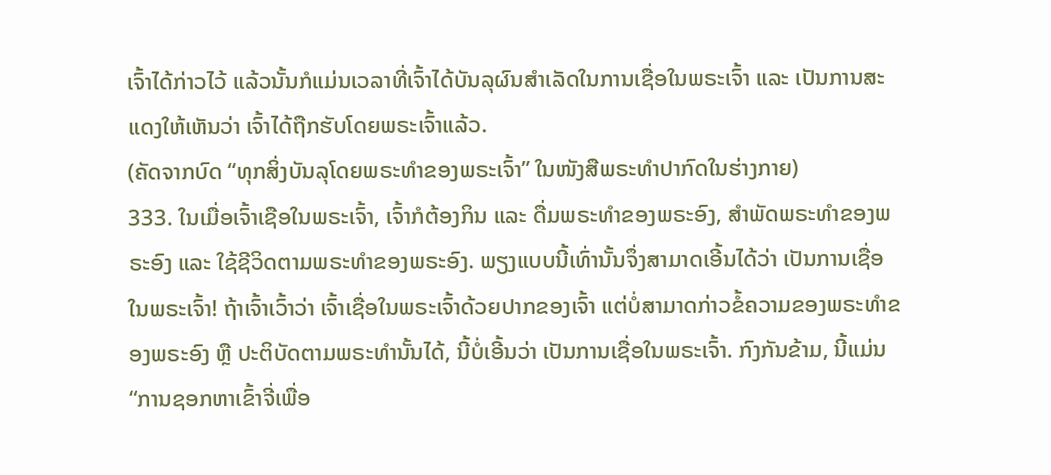ເຈົ້າໄດ້ກ່າວໄວ້ ແລ້ວນັ້ນກໍແມ່ນເວລາທີ່ເຈົ້າໄດ້ບັນລຸຜົນສຳເລັດໃນການເຊື່ອໃນພຣະເຈົ້າ ແລະ ເປັນການສະແດງໃຫ້ເຫັນວ່າ ເຈົ້າໄດ້ຖືກຮັບໂດຍພຣະເຈົ້າແລ້ວ.
(ຄັດຈາກບົດ “ທຸກສິ່ງບັນລຸໂດຍພຣະທໍາຂອງພຣະເຈົ້າ” ໃນໜັງສືພຣະທໍາປາກົດໃນຮ່າງກາຍ)
333. ໃນເມື່ອເຈົ້າເຊືອໃນພຣະເຈົ້າ, ເຈົ້າກໍຕ້ອງກິນ ແລະ ດື່ມພຣະທໍາຂອງພຣະອົງ, ສໍາພັດພຣະທໍາຂອງພຣະອົງ ແລະ ໃຊ້ຊີວິດຕາມພຣະທໍາຂອງພຣະອົງ. ພຽງແບບນີ້ເທົ່ານັ້ນຈຶ່ງສາມາດເອີ້ນໄດ້ວ່າ ເປັນການເຊື່ອໃນພຣະເຈົ້າ! ຖ້າເຈົ້າເວົ້າວ່າ ເຈົ້າເຊື່ອໃນພຣະເຈົ້າດ້ວຍປາກຂອງເຈົ້າ ແຕ່ບໍ່ສາມາດກ່າວຂໍ້ຄວາມຂອງພຣະທໍາຂອງພຣະອົງ ຫຼື ປະຕິບັດຕາມພຣະທໍານັ້ນໄດ້, ນີ້ບໍ່ເອີ້ນວ່າ ເປັນການເຊື່ອໃນພຣະເຈົ້າ. ກົງກັນຂ້າມ, ນີ້ແມ່ນ “ການຊອກຫາເຂົ້າຈີ່ເພື່ອ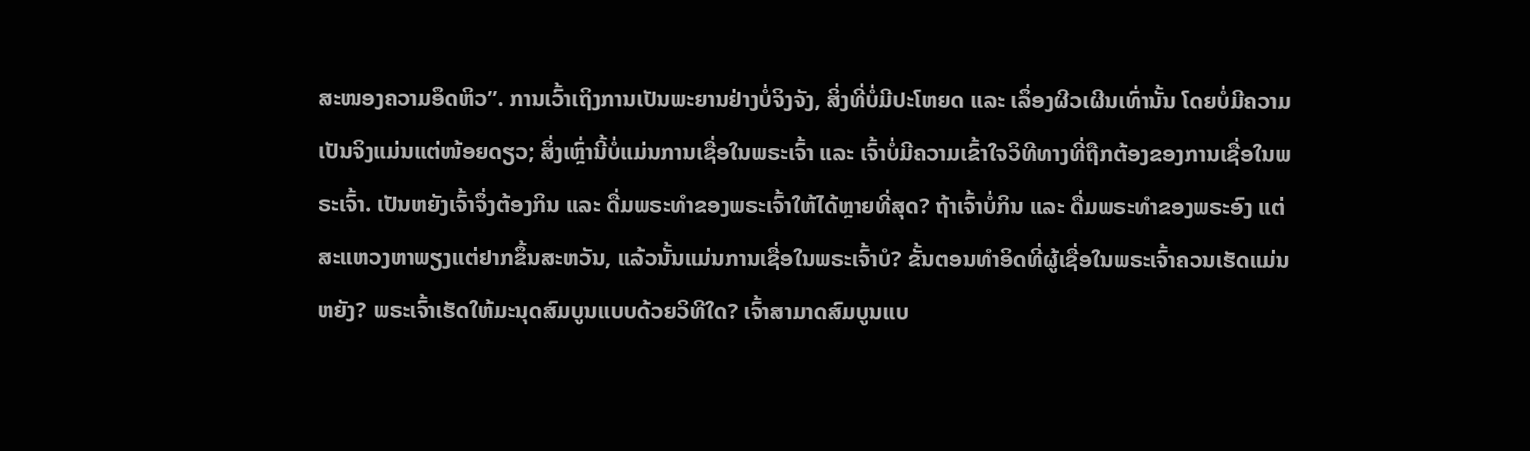ສະໜອງຄວາມອຶດຫິວ”. ການເວົ້າເຖິງການເປັນພະຍານຢ່າງບໍ່ຈິງຈັງ, ສິ່ງທີ່ບໍ່ມີປະໂຫຍດ ແລະ ເລຶ່ອງຜີວເຜີນເທົ່ານັ້ນ ໂດຍບໍ່ມີຄວາມເປັນຈິງແມ່ນແຕ່ໜ້ອຍດຽວ; ສິ່ງເຫຼົ່ານີ້ບໍ່ແມ່ນການເຊື່ອໃນພຣະເຈົ້າ ແລະ ເຈົ້າບໍ່ມີຄວາມເຂົ້າໃຈວິທີທາງທີ່ຖືກຕ້ອງຂອງການເຊື່ອໃນພຣະເຈົ້າ. ເປັນຫຍັງເຈົ້າຈຶ່ງຕ້ອງກິນ ແລະ ດື່ມພຣະທໍາຂອງພຣະເຈົ້າໃຫ້ໄດ້ຫຼາຍທີ່ສຸດ? ຖ້າເຈົ້າບໍ່ກິນ ແລະ ດື່ມພຣະທໍາຂອງພຣະອົງ ແຕ່ ສະແຫວງຫາພຽງແຕ່ຢາກຂຶ້ນສະຫວັນ, ແລ້ວນັ້ນແມ່ນການເຊື່ອໃນພຣະເຈົ້າບໍ? ຂັ້ນຕອນທໍາອິດທີ່ຜູ້ເຊື່ອໃນພຣະເຈົ້າຄວນເຮັດແມ່ນຫຍັງ? ພຣະເຈົ້າເຮັດໃຫ້ມະນຸດສົມບູນແບບດ້ວຍວິທີໃດ? ເຈົ້າສາມາດສົມບູນແບ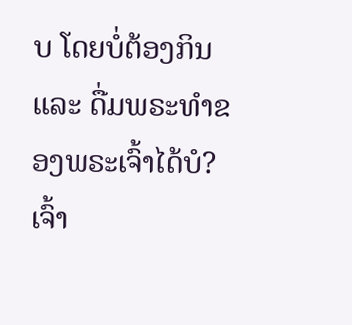ບ ໂດຍບໍ່ຕ້ອງກິນ ແລະ ດື່ມພຣະທໍາຂອງພຣະເຈົ້າໄດ້ບໍ? ເຈົ້າ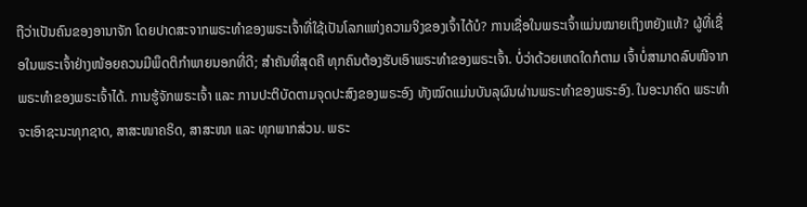ຖືວ່າເປັນຄົນຂອງອານາຈັກ ໂດຍປາດສະຈາກພຣະທໍາຂອງພຣະເຈົ້າທີ່ໃຊ້ເປັນໂລກແຫ່ງຄວາມຈິງຂອງເຈົ້າໄດ້ບໍ? ການເຊື່ອໃນພຣະເຈົ້າແມ່ນໝາຍເຖິງຫຍັງແທ້? ຜູ້ທີ່ເຊື່ອໃນພຣະເຈົ້າຢ່າງໜ້ອຍຄວນມີພຶດຕິກໍາພາຍນອກທີ່ດີ; ສໍາຄັນທີ່ສຸດຄື ທຸກຄົນຕ້ອງຮັບເອົາພຣະທໍາຂອງພຣະເຈົ້າ. ບໍ່ວ່າດ້ວຍເຫດໃດກໍຕາມ ເຈົ້າບໍ່ສາມາດລົບໜີຈາກພຣະທໍາຂອງພຣະເຈົ້າໄດ້. ການຮູ້ຈັກພຣະເຈົ້າ ແລະ ການປະຕິບັດຕາມຈຸດປະສົງຂອງພຣະອົງ ທັງໝົດແມ່ນບັນລຸຜົນຜ່ານພຣະທໍາຂອງພຣະອົງ. ໃນອະນາຄົດ ພຣະທໍາຈະເອົາຊະນະທຸກຊາດ, ສາສະໜາຄຣິດ, ສາສະໜາ ແລະ ທຸກພາກສ່ວນ. ພຣະ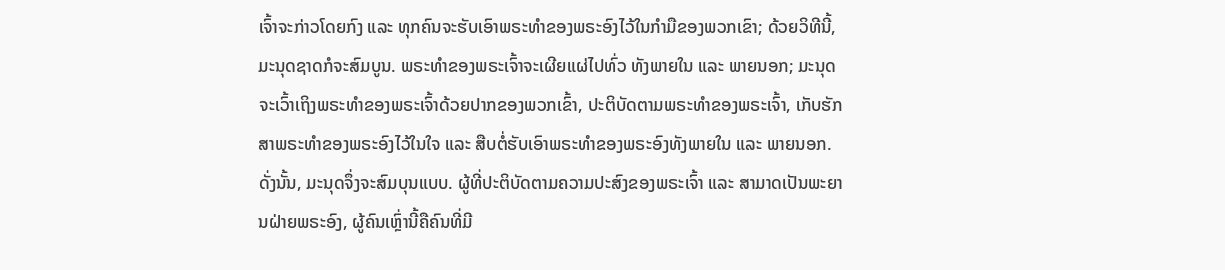ເຈົ້າຈະກ່າວໂດຍກົງ ແລະ ທຸກຄົນຈະຮັບເອົາພຣະທໍາຂອງພຣະອົງໄວ້ໃນກໍາມືຂອງພວກເຂົາ; ດ້ວຍວິທີນີ້, ມະນຸດຊາດກໍຈະສົມບູນ. ພຣະທໍາຂອງພຣະເຈົ້າຈະເຜີຍແຜ່ໄປທົ່ວ ທັງພາຍໃນ ແລະ ພາຍນອກ; ມະນຸດຈະເວົ້າເຖິງພຣະທໍາຂອງພຣະເຈົ້າດ້ວຍປາກຂອງພວກເຂົ້າ, ປະຕິບັດຕາມພຣະທໍາຂອງພຣະເຈົ້າ, ເກັບຮັກສາພຣະທໍາຂອງພຣະອົງໄວ້ໃນໃຈ ແລະ ສືບຕໍ່ຮັບເອົາພຣະທໍາຂອງພຣະອົງທັງພາຍໃນ ແລະ ພາຍນອກ. ດັ່ງນັ້ນ, ມະນຸດຈຶ່ງຈະສົມບຸນແບບ. ຜູ້ທີ່ປະຕິບັດຕາມຄວາມປະສົງຂອງພຣະເຈົ້າ ແລະ ສາມາດເປັນພະຍານຝ່າຍພຣະອົງ, ຜູ້ຄົນເຫຼົ່ານີ້ຄືຄົນທີ່ມີ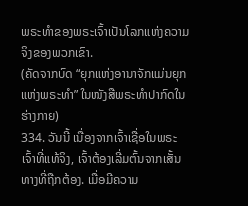ພຣະທໍາຂອງພຣະເຈົ້າເປັນໂລກແຫ່ງຄວາມຈິງຂອງພວກເຂົາ.
(ຄັດຈາກບົດ “ຍຸກແຫ່ງອານາຈັກແມ່ນຍຸກແຫ່ງພຣະທໍາ” ໃນໜັງສືພຣະທໍາປາກົດໃນຮ່າງກາຍ)
334. ວັນນີ້ ເນື່ອງຈາກເຈົ້າເຊື່ອໃນພຣະເຈົ້າທີ່ແທ້ຈິງ, ເຈົ້າຕ້ອງເລີ່ມຕົ້ນຈາກເສັ້ນທາງທີ່ຖືກຕ້ອງ. ເມື່ອມີຄວາມ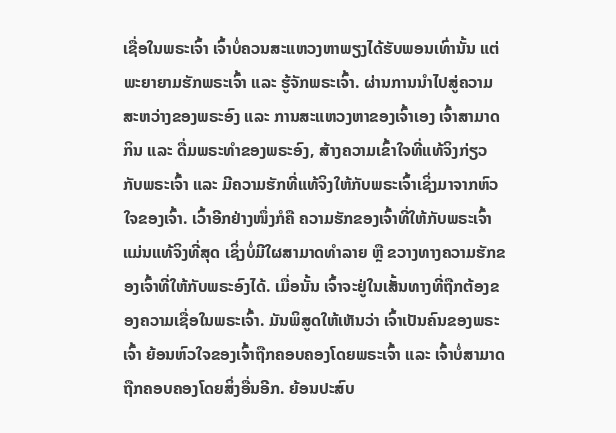ເຊື່ອໃນພຣະເຈົ້າ ເຈົ້າບໍ່ຄວນສະແຫວງຫາພຽງໄດ້ຮັບພອນເທົ່ານັ້ນ ແຕ່ພະຍາຍາມຮັກພຣະເຈົ້າ ແລະ ຮູ້ຈັກພຣະເຈົ້າ. ຜ່ານການນໍາໄປສູ່ຄວາມສະຫວ່າງຂອງພຣະອົງ ແລະ ການສະແຫວງຫາຂອງເຈົ້າເອງ ເຈົ້າສາມາດກິນ ແລະ ດື່ມພຣະທໍາຂອງພຣະອົງ, ສ້າງຄວາມເຂົ້າໃຈທີ່ແທ້ຈິງກ່ຽວກັບພຣະເຈົ້າ ແລະ ມີຄວາມຮັກທີ່ແທ້ຈິງໃຫ້ກັບພຣະເຈົ້າເຊິ່ງມາຈາກຫົວໃຈຂອງເຈົ້າ. ເວົ້າອີກຢ່າງໜຶ່ງກໍຄື ຄວາມຮັກຂອງເຈົ້າທີ່ໃຫ້ກັບພຣະເຈົ້າແມ່ນແທ້ຈິງທີ່ສຸດ ເຊິ່ງບໍ່ມີໃຜສາມາດທຳລາຍ ຫຼື ຂວາງທາງຄວາມຮັກຂອງເຈົ້າທີ່ໃຫ້ກັບພຣະອົງໄດ້. ເມື່ອນັ້ນ ເຈົ້າຈະຢູ່ໃນເສັ້ນທາງທີ່ຖືກຕ້ອງຂອງຄວາມເຊື່ອໃນພຣະເຈົ້າ. ມັນພິສູດໃຫ້ເຫັນວ່າ ເຈົ້າເປັນຄົນຂອງພຣະເຈົ້າ ຍ້ອນຫົວໃຈຂອງເຈົ້າຖືກຄອບຄອງໂດຍພຣະເຈົ້າ ແລະ ເຈົ້າບໍ່ສາມາດຖືກຄອບຄອງໂດຍສິ່ງອື່ນອີກ. ຍ້ອນປະສົບ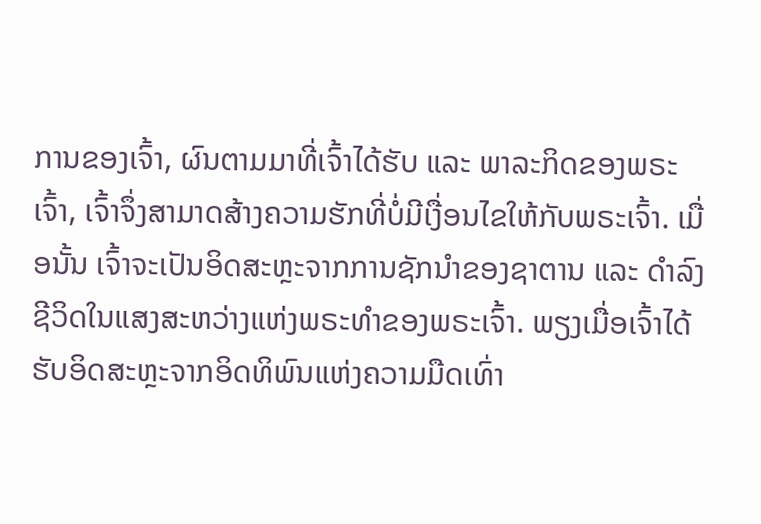ການຂອງເຈົ້າ, ຜົນຕາມມາທີ່ເຈົ້າໄດ້ຮັບ ແລະ ພາລະກິດຂອງພຣະເຈົ້າ, ເຈົ້າຈຶ່ງສາມາດສ້າງຄວາມຮັກທີ່ບໍ່ມີເງື່ອນໄຂໃຫ້ກັບພຣະເຈົ້າ. ເມື່ອນັ້ນ ເຈົ້າຈະເປັນອິດສະຫຼະຈາກການຊັກນໍາຂອງຊາຕານ ແລະ ດຳລົງຊີວິດໃນແສງສະຫວ່າງແຫ່ງພຣະທໍາຂອງພຣະເຈົ້າ. ພຽງເມື່ອເຈົ້າໄດ້ຮັບອິດສະຫຼະຈາກອິດທິພົນແຫ່ງຄວາມມືດເທົ່າ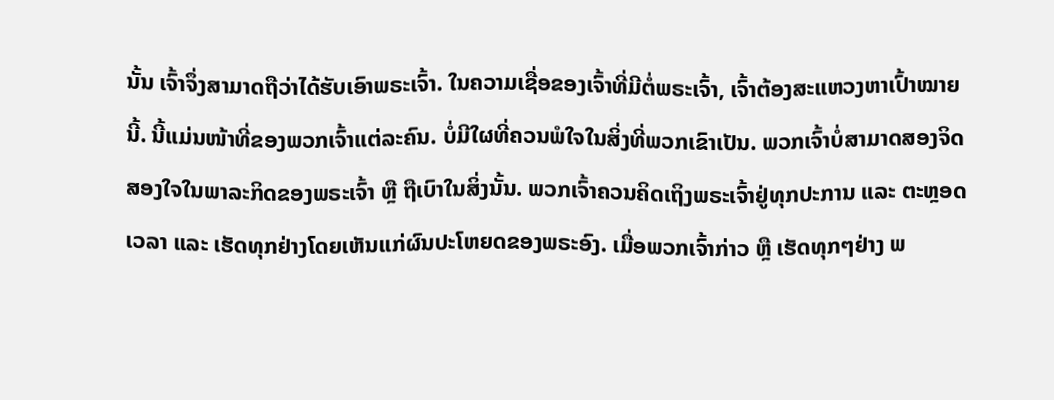ນັ້ນ ເຈົ້າຈຶ່ງສາມາດຖືວ່າໄດ້ຮັບເອົາພຣະເຈົ້າ. ໃນຄວາມເຊື່ອຂອງເຈົ້າທີ່ມີຕໍ່ພຣະເຈົ້າ, ເຈົ້າຕ້ອງສະແຫວງຫາເປົ້າໝາຍນີ້. ນີ້ແມ່ນໜ້າທີ່ຂອງພວກເຈົ້າແຕ່ລະຄົນ. ບໍ່ມີໃຜທີ່ຄວນພໍໃຈໃນສິ່ງທີ່ພວກເຂົາເປັນ. ພວກເຈົ້າບໍ່ສາມາດສອງຈິດສອງໃຈໃນພາລະກິດຂອງພຣະເຈົ້າ ຫຼື ຖືເບົາໃນສິ່ງນັ້ນ. ພວກເຈົ້າຄວນຄິດເຖິງພຣະເຈົ້າຢູ່ທຸກປະການ ແລະ ຕະຫຼອດເວລາ ແລະ ເຮັດທຸກຢ່າງໂດຍເຫັນແກ່ຜົນປະໂຫຍດຂອງພຣະອົງ. ເມື່ອພວກເຈົ້າກ່າວ ຫຼື ເຮັດທຸກໆຢ່າງ ພ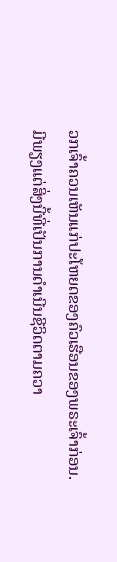ວກເຈົ້າຄວນເຫັນແກ່ປະໂຫຍດຂອງຄົວເຮືອນຂອງພຣະເຈົ້າກ່ອນ. ມີພຽງແຕ່ສິ່ງນີ້ທີ່ເປັນການດຳເນີນຊີວິດຕາມຄວາ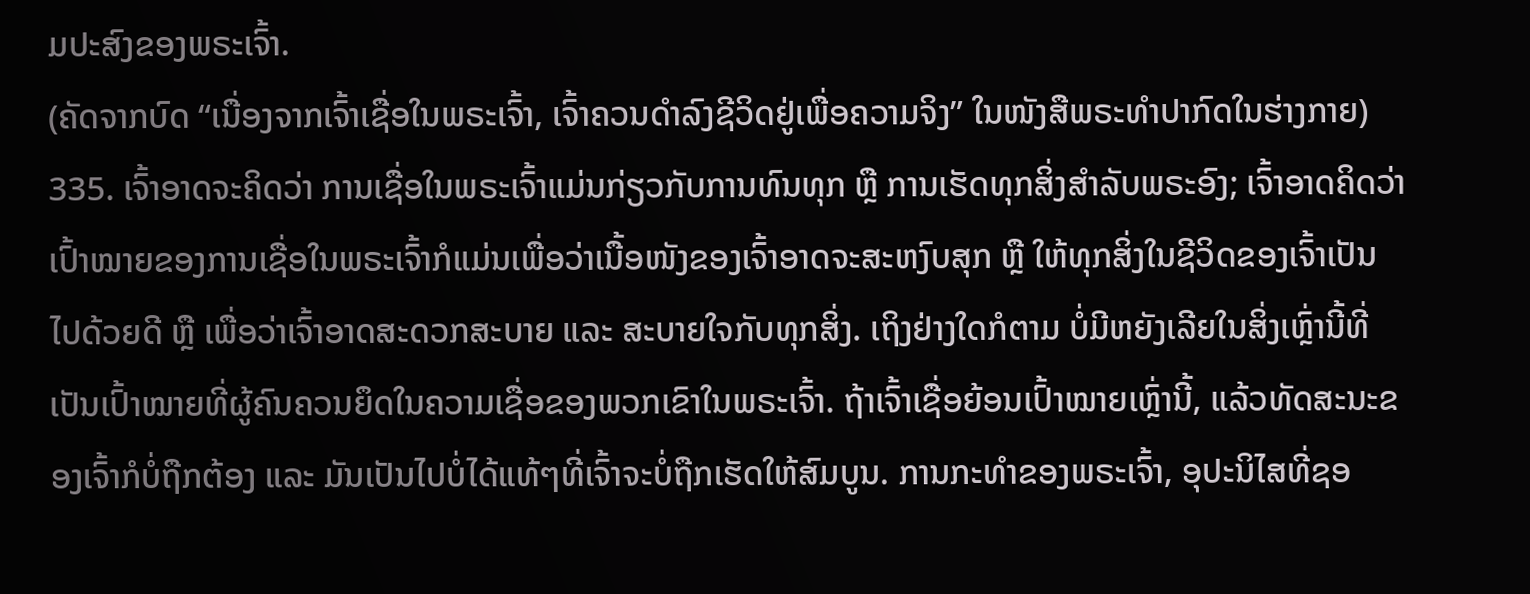ມປະສົງຂອງພຣະເຈົ້າ.
(ຄັດຈາກບົດ “ເນື່ອງຈາກເຈົ້າເຊື່ອໃນພຣະເຈົ້າ, ເຈົ້າຄວນດຳລົງຊີວິດຢູ່ເພື່ອຄວາມຈິງ” ໃນໜັງສືພຣະທໍາປາກົດໃນຮ່າງກາຍ)
335. ເຈົ້າອາດຈະຄິດວ່າ ການເຊື່ອໃນພຣະເຈົ້າແມ່ນກ່ຽວກັບການທົນທຸກ ຫຼື ການເຮັດທຸກສິ່ງສຳລັບພຣະອົງ; ເຈົ້າອາດຄິດວ່າ ເປົ້າໝາຍຂອງການເຊື່ອໃນພຣະເຈົ້າກໍແມ່ນເພື່ອວ່າເນື້ອໜັງຂອງເຈົ້າອາດຈະສະຫງົບສຸກ ຫຼື ໃຫ້ທຸກສິ່ງໃນຊີວິດຂອງເຈົ້າເປັນໄປດ້ວຍດີ ຫຼື ເພື່ອວ່າເຈົ້າອາດສະດວກສະບາຍ ແລະ ສະບາຍໃຈກັບທຸກສິ່ງ. ເຖິງຢ່າງໃດກໍຕາມ ບໍ່ມີຫຍັງເລີຍໃນສິ່ງເຫຼົ່ານີ້ທີ່ເປັນເປົ້າໝາຍທີ່ຜູ້ຄົນຄວນຍຶດໃນຄວາມເຊື່ອຂອງພວກເຂົາໃນພຣະເຈົ້າ. ຖ້າເຈົ້າເຊື່ອຍ້ອນເປົ້າໝາຍເຫຼົ່ານີ້, ແລ້ວທັດສະນະຂອງເຈົ້າກໍບໍ່ຖືກຕ້ອງ ແລະ ມັນເປັນໄປບໍ່ໄດ້ແທ້ໆທີ່ເຈົ້າຈະບໍ່ຖືກເຮັດໃຫ້ສົມບູນ. ການກະທຳຂອງພຣະເຈົ້າ, ອຸປະນິໄສທີ່ຊອ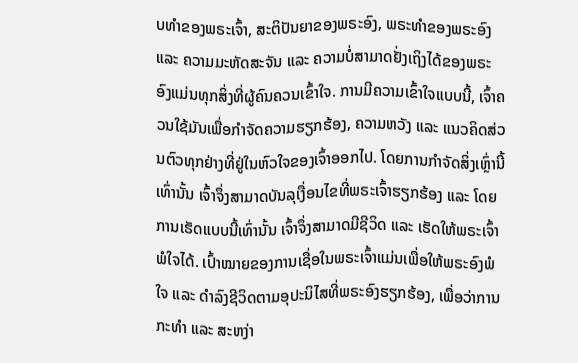ບທຳຂອງພຣະເຈົ້າ, ສະຕິປັນຍາຂອງພຣະອົງ, ພຣະທຳຂອງພຣະອົງ ແລະ ຄວາມມະຫັດສະຈັນ ແລະ ຄວາມບໍ່ສາມາດຢັ່ງເຖິງໄດ້ຂອງພຣະອົງແມ່ນທຸກສິ່ງທີ່ຜູ້ຄົນຄວນເຂົ້າໃຈ. ການມີຄວາມເຂົ້າໃຈແບບນີ້, ເຈົ້າຄວນໃຊ້ມັນເພື່ອກຳຈັດຄວາມຮຽກຮ້ອງ, ຄວາມຫວັງ ແລະ ແນວຄິດສ່ວນຕົວທຸກຢ່າງທີ່ຢູ່ໃນຫົວໃຈຂອງເຈົ້າອອກໄປ. ໂດຍການກຳຈັດສິ່ງເຫຼົ່ານີ້ເທົ່ານັ້ນ ເຈົ້າຈຶ່ງສາມາດບັນລຸເງື່ອນໄຂທີ່ພຣະເຈົ້າຮຽກຮ້ອງ ແລະ ໂດຍການເຮັດແບບນີ້ເທົ່ານັ້ນ ເຈົ້າຈຶ່ງສາມາດມີຊີວິດ ແລະ ເຮັດໃຫ້ພຣະເຈົ້າພໍໃຈໄດ້. ເປົ້າໝາຍຂອງການເຊື່ອໃນພຣະເຈົ້າແມ່ນເພື່ອໃຫ້ພຣະອົງພໍໃຈ ແລະ ດຳລົງຊີວິດຕາມອຸປະນິໄສທີ່ພຣະອົງຮຽກຮ້ອງ, ເພື່ອວ່າການກະທຳ ແລະ ສະຫງ່າ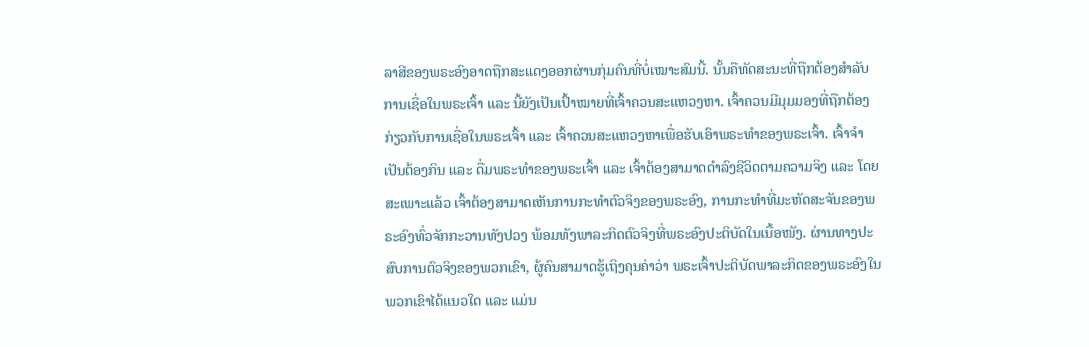ລາສີຂອງພຣະອົງອາດຖືກສະແດງອອກຜ່ານກຸ່ມຄົນທີ່ບໍ່ເໝາະສົມນີ້. ນັ້ນຄືທັດສະນະທີ່ຖືກຕ້ອງສຳລັບການເຊື່ອໃນພຣະເຈົ້າ ແລະ ນີ້ຍັງເປັນເປົ້າໝາຍທີ່ເຈົ້າຄວນສະແຫວງຫາ. ເຈົ້າຄວນມີມຸມມອງທີ່ຖືກຕ້ອງກ່ຽວກັບການເຊື່ອໃນພຣະເຈົ້າ ແລະ ເຈົ້າຄວນສະແຫວງຫາເພື່ອຮັບເອົາພຣະທຳຂອງພຣະເຈົ້າ. ເຈົ້າຈຳເປັນຕ້ອງກິນ ແລະ ດື່ມພຣະທຳຂອງພຣະເຈົ້າ ແລະ ເຈົ້າຕ້ອງສາມາດດຳລົງຊີວິດຕາມຄວາມຈິງ ແລະ ໂດຍສະເພາະແລ້ວ ເຈົ້າຕ້ອງສາມາດເຫັນການກະທຳຕົວຈິງຂອງພຣະອົງ, ການກະທຳທີ່ມະຫັດສະຈັນຂອງພຣະອົງທົ່ວຈັກກະວານທັງປວງ ພ້ອມທັງພາລະກິດຕົວຈິງທີ່ພຣະອົງປະຕິບັດໃນເນື້ອໜັງ. ຜ່ານທາງປະສົບການຕົວຈິງຂອງພວກເຂົາ, ຜູ້ຄົນສາມາດຮູ້ເຖິງຄຸນຄ່າວ່າ ພຣະເຈົ້າປະຕິບັດພາລະກິດຂອງພຣະອົງໃນພວກເຂົາໄດ້ແນວໃດ ແລະ ແມ່ນ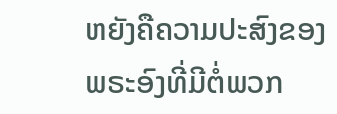ຫຍັງຄືຄວາມປະສົງຂອງພຣະອົງທີ່ມີຕໍ່ພວກ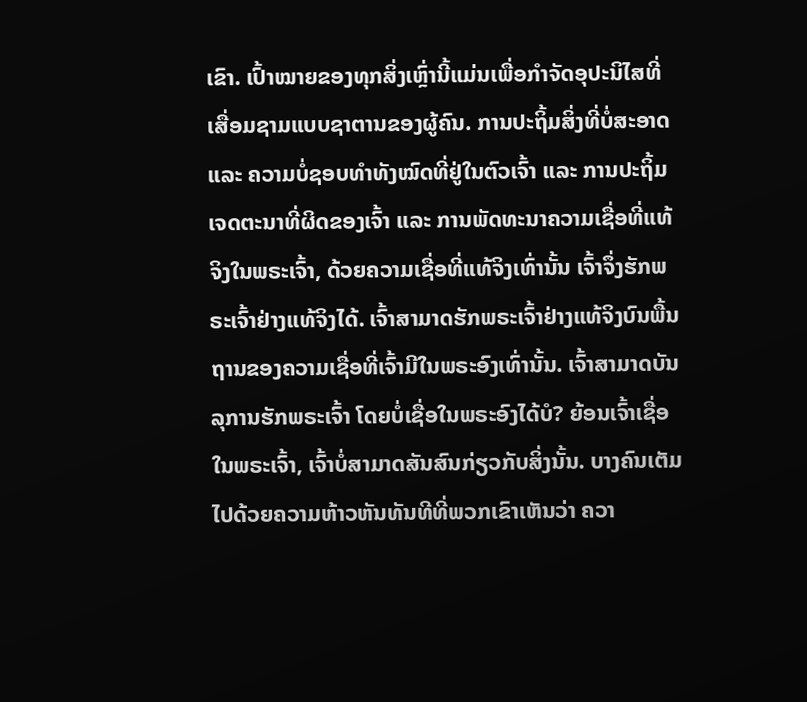ເຂົາ. ເປົ້າໝາຍຂອງທຸກສິ່ງເຫຼົ່ານີ້ແມ່ນເພື່ອກຳຈັດອຸປະນິໄສທີ່ເສື່ອມຊາມແບບຊາຕານຂອງຜູ້ຄົນ. ການປະຖິ້ມສິ່ງທີ່ບໍ່ສະອາດ ແລະ ຄວາມບໍ່ຊອບທຳທັງໝົດທີ່ຢູ່ໃນຕົວເຈົ້າ ແລະ ການປະຖິ້ມເຈດຕະນາທີ່ຜິດຂອງເຈົ້າ ແລະ ການພັດທະນາຄວາມເຊື່ອທີ່ແທ້ຈິງໃນພຣະເຈົ້າ, ດ້ວຍຄວາມເຊື່ອທີ່ແທ້ຈິງເທົ່ານັ້ນ ເຈົ້າຈຶ່ງຮັກພຣະເຈົ້າຢ່າງແທ້ຈິງໄດ້. ເຈົ້າສາມາດຮັກພຣະເຈົ້າຢ່າງແທ້ຈິງບົນພື້ນຖານຂອງຄວາມເຊື່ອທີ່ເຈົ້າມີໃນພຣະອົງເທົ່ານັ້ນ. ເຈົ້າສາມາດບັນລຸການຮັກພຣະເຈົ້າ ໂດຍບໍ່ເຊື່ອໃນພຣະອົງໄດ້ບໍ? ຍ້ອນເຈົ້າເຊື່ອໃນພຣະເຈົ້າ, ເຈົ້າບໍ່ສາມາດສັນສົນກ່ຽວກັບສິ່ງນັ້ນ. ບາງຄົນເຕັມໄປດ້ວຍຄວາມຫ້າວຫັນທັນທີທີ່ພວກເຂົາເຫັນວ່າ ຄວາ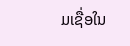ມເຊື່ອໃນ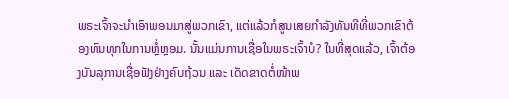ພຣະເຈົ້າຈະນໍາເອົາພອນມາສູ່ພວກເຂົາ, ແຕ່ແລ້ວກໍສູນເສຍກຳລັງທັນທີທີ່ພວກເຂົາຕ້ອງທົນທຸກໃນການຫຼໍ່ຫຼອມ. ນັ້ນແມ່ນການເຊື່ອໃນພຣະເຈົ້າບໍ? ໃນທີ່ສຸດແລ້ວ, ເຈົ້າຕ້ອງບັນລຸການເຊື່ອຟັງຢ່າງຄົບຖ້ວນ ແລະ ເດັດຂາດຕໍ່ໜ້າພ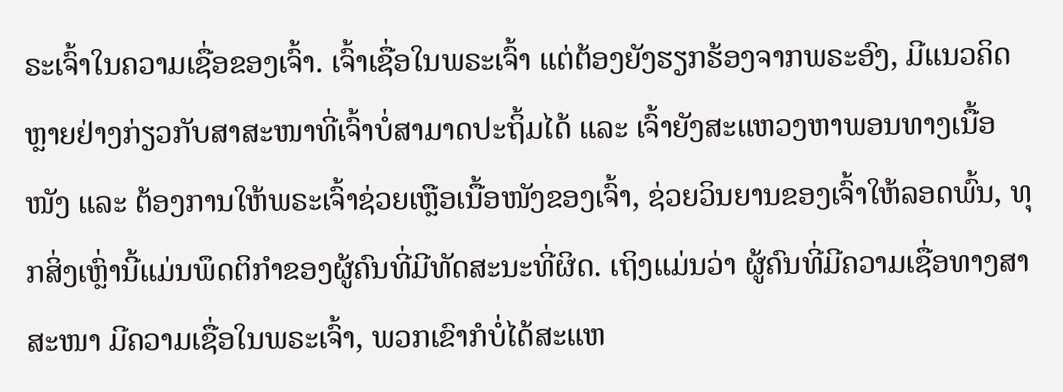ຣະເຈົ້າໃນຄວາມເຊື່ອຂອງເຈົ້າ. ເຈົ້າເຊື່ອໃນພຣະເຈົ້າ ແຕ່ຕ້ອງຍັງຮຽກຮ້ອງຈາກພຣະອົງ, ມີແນວຄິດຫຼາຍຢ່າງກ່ຽວກັບສາສະໜາທີ່ເຈົ້າບໍ່ສາມາດປະຖິ້ມໄດ້ ແລະ ເຈົ້າຍັງສະແຫວງຫາພອນທາງເນື້ອໜັງ ແລະ ຕ້ອງການໃຫ້ພຣະເຈົ້າຊ່ວຍເຫຼືອເນື້ອໜັງຂອງເຈົ້າ, ຊ່ວຍວິນຍານຂອງເຈົ້າໃຫ້ລອດພົ້ນ, ທຸກສິ່ງເຫຼົ່ານີ້ແມ່ນພຶດຕິກຳຂອງຜູ້ຄົນທີ່ມີທັດສະນະທີ່ຜິດ. ເຖິງແມ່ນວ່າ ຜູ້ຄົນທີ່ມີຄວາມເຊື່ອທາງສາສະໜາ ມີຄວາມເຊື່ອໃນພຣະເຈົ້າ, ພວກເຂົາກໍບໍ່ໄດ້ສະແຫ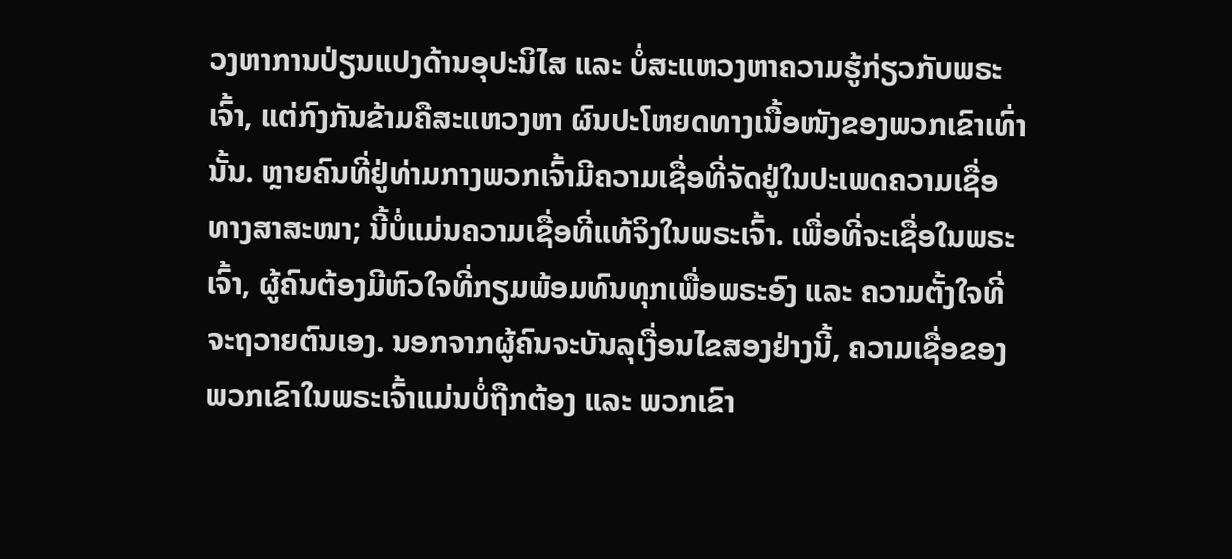ວງຫາການປ່ຽນແປງດ້ານອຸປະນິໄສ ແລະ ບໍ່ສະແຫວງຫາຄວາມຮູ້ກ່ຽວກັບພຣະເຈົ້າ, ແຕ່ກົງກັນຂ້າມຄືສະແຫວງຫາ ຜົນປະໂຫຍດທາງເນື້ອໜັງຂອງພວກເຂົາເທົ່ານັ້ນ. ຫຼາຍຄົນທີ່ຢູ່ທ່າມກາງພວກເຈົ້າມີຄວາມເຊື່ອທີ່ຈັດຢູ່ໃນປະເພດຄວາມເຊື່ອທາງສາສະໜາ; ນີ້ບໍ່ແມ່ນຄວາມເຊື່ອທີ່ແທ້ຈິງໃນພຣະເຈົ້າ. ເພື່ອທີ່ຈະເຊື່ອໃນພຣະເຈົ້າ, ຜູ້ຄົນຕ້ອງມີຫົວໃຈທີ່ກຽມພ້ອມທົນທຸກເພື່ອພຣະອົງ ແລະ ຄວາມຕັ້ງໃຈທີ່ຈະຖວາຍຕົນເອງ. ນອກຈາກຜູ້ຄົນຈະບັນລຸເງື່ອນໄຂສອງຢ່າງນີ້, ຄວາມເຊື່ອຂອງພວກເຂົາໃນພຣະເຈົ້າແມ່ນບໍ່ຖືກຕ້ອງ ແລະ ພວກເຂົາ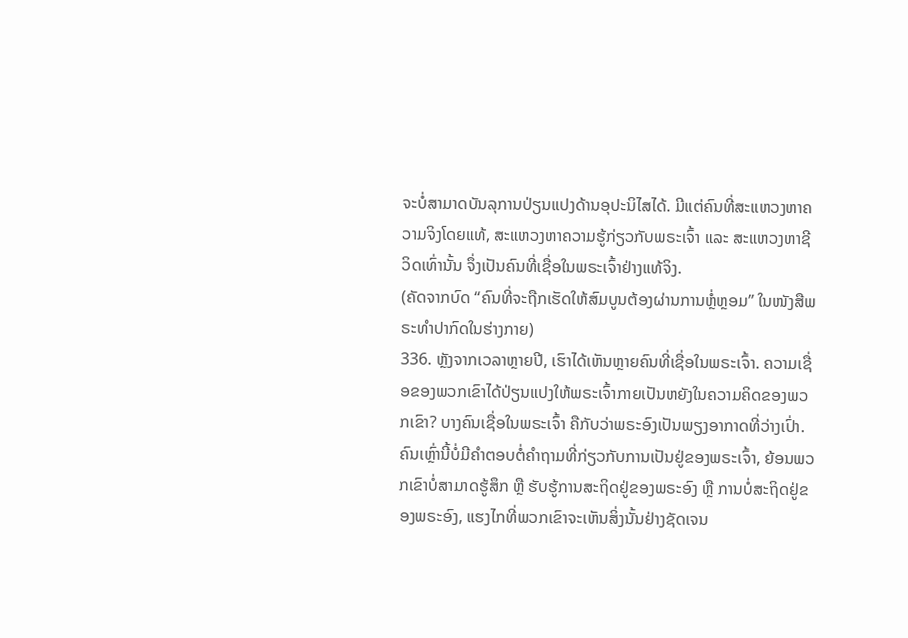ຈະບໍ່ສາມາດບັນລຸການປ່ຽນແປງດ້ານອຸປະນິໄສໄດ້. ມີແຕ່ຄົນທີ່ສະແຫວງຫາຄວາມຈິງໂດຍແທ້, ສະແຫວງຫາຄວາມຮູ້ກ່ຽວກັບພຣະເຈົ້າ ແລະ ສະແຫວງຫາຊີວິດເທົ່ານັ້ນ ຈຶ່ງເປັນຄົນທີ່ເຊື່ອໃນພຣະເຈົ້າຢ່າງແທ້ຈິງ.
(ຄັດຈາກບົດ “ຄົນທີ່ຈະຖືກເຮັດໃຫ້ສົມບູນຕ້ອງຜ່ານການຫຼໍ່ຫຼອມ” ໃນໜັງສືພຣະທໍາປາກົດໃນຮ່າງກາຍ)
336. ຫຼັງຈາກເວລາຫຼາຍປີ, ເຮົາໄດ້ເຫັນຫຼາຍຄົນທີ່ເຊື່ອໃນພຣະເຈົ້າ. ຄວາມເຊື່ອຂອງພວກເຂົາໄດ້ປ່ຽນແປງໃຫ້ພຣະເຈົ້າກາຍເປັນຫຍັງໃນຄວາມຄິດຂອງພວກເຂົາ? ບາງຄົນເຊື່ອໃນພຣະເຈົ້າ ຄືກັບວ່າພຣະອົງເປັນພຽງອາກາດທີ່ວ່າງເປົ່າ. ຄົນເຫຼົ່ານີ້ບໍ່ມີຄຳຕອບຕໍ່ຄຳຖາມທີ່ກ່ຽວກັບການເປັນຢູ່ຂອງພຣະເຈົ້າ, ຍ້ອນພວກເຂົາບໍ່ສາມາດຮູ້ສຶກ ຫຼື ຮັບຮູ້ການສະຖິດຢູ່ຂອງພຣະອົງ ຫຼື ການບໍ່ສະຖິດຢູ່ຂອງພຣະອົງ, ແຮງໄກທີ່ພວກເຂົາຈະເຫັນສິ່ງນັ້ນຢ່າງຊັດເຈນ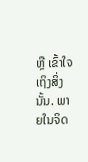ຫຼື ເຂົ້າໃຈເຖິງສິ່ງນັ້ນ. ພາຍໃນຈິດ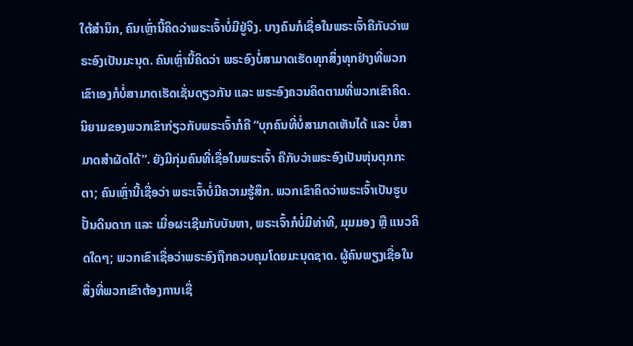ໃຕ້ສຳນຶກ, ຄົນເຫຼົ່ານີ້ຄິດວ່າພຣະເຈົ້າບໍ່ມີຢູ່ຈິງ. ບາງຄົນກໍເຊື່ອໃນພຣະເຈົ້າຄືກັບວ່າພຣະອົງເປັນມະນຸດ. ຄົນເຫຼົ່ານີ້ຄິດວ່າ ພຣະອົງບໍ່ສາມາດເຮັດທຸກສິ່ງທຸກຢ່າງທີ່ພວກເຂົາເອງກໍບໍ່ສາມາດເຮັດເຊັ່ນດຽວກັນ ແລະ ພຣະອົງຄວນຄິດຕາມທີ່ພວກເຂົາຄິດ. ນິຍາມຂອງພວກເຂົາກ່ຽວກັບພຣະເຈົ້າກໍຄື “ບຸກຄົນທີ່ບໍ່ສາມາດເຫັນໄດ້ ແລະ ບໍ່ສາມາດສຳຜັດໄດ້”. ຍັງມີກຸ່ມຄົນທີ່ເຊື່ອໃນພຣະເຈົ້າ ຄືກັບວ່າພຣະອົງເປັນຫຸ່ນຕຸກກະຕາ; ຄົນເຫຼົ່ານີ້ເຊື່ອວ່າ ພຣະເຈົ້າບໍ່ມີຄວາມຮູ້ສຶກ. ພວກເຂົາຄິດວ່າພຣະເຈົ້າເປັນຮູບປັ້ນດິນດາກ ແລະ ເມື່ອຜະເຊີນກັບບັນຫາ, ພຣະເຈົ້າກໍບໍ່ມີທ່າທີ, ມຸມມອງ ຫຼື ແນວຄິດໃດໆ; ພວກເຂົາເຊື່ອວ່າພຣະອົງຖືກຄວບຄຸມໂດຍມະນຸດຊາດ. ຜູ້ຄົນພຽງເຊື່ອໃນສິ່ງທີ່ພວກເຂົາຕ້ອງການເຊື່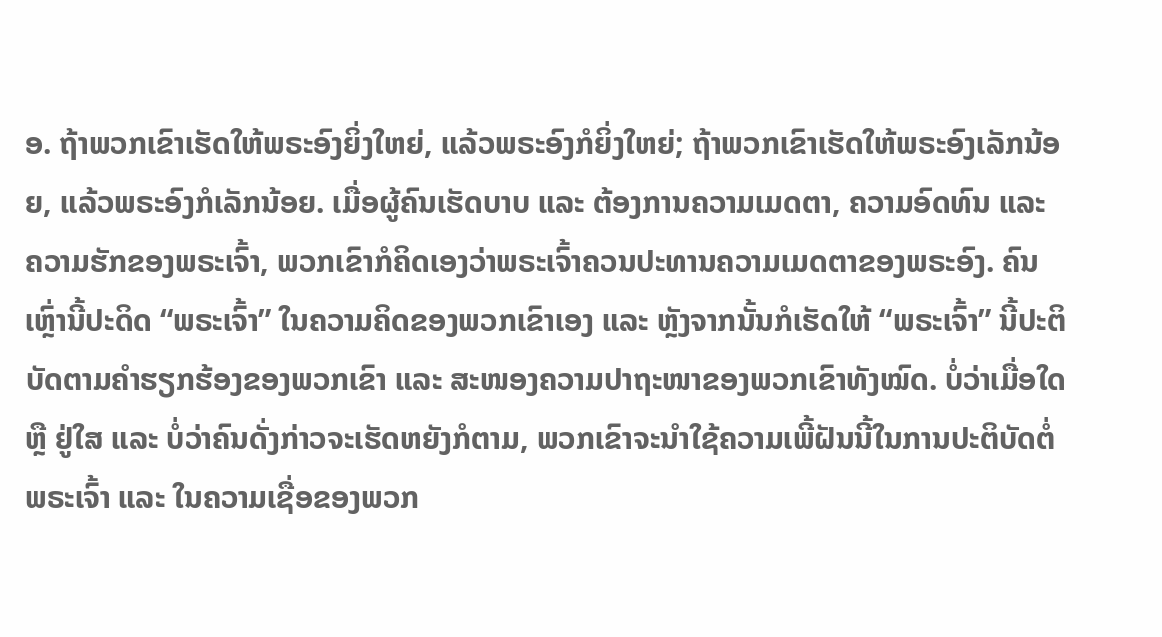ອ. ຖ້າພວກເຂົາເຮັດໃຫ້ພຣະອົງຍິ່ງໃຫຍ່, ແລ້ວພຣະອົງກໍຍິ່ງໃຫຍ່; ຖ້າພວກເຂົາເຮັດໃຫ້ພຣະອົງເລັກນ້ອຍ, ແລ້ວພຣະອົງກໍເລັກນ້ອຍ. ເມື່ອຜູ້ຄົນເຮັດບາບ ແລະ ຕ້ອງການຄວາມເມດຕາ, ຄວາມອົດທົນ ແລະ ຄວາມຮັກຂອງພຣະເຈົ້າ, ພວກເຂົາກໍຄິດເອງວ່າພຣະເຈົ້າຄວນປະທານຄວາມເມດຕາຂອງພຣະອົງ. ຄົນເຫຼົ່ານີ້ປະດິດ “ພຣະເຈົ້າ” ໃນຄວາມຄິດຂອງພວກເຂົາເອງ ແລະ ຫຼັງຈາກນັ້ນກໍເຮັດໃຫ້ “ພຣະເຈົ້າ” ນີ້ປະຕິບັດຕາມຄຳຮຽກຮ້ອງຂອງພວກເຂົາ ແລະ ສະໜອງຄວາມປາຖະໜາຂອງພວກເຂົາທັງໝົດ. ບໍ່ວ່າເມື່ອໃດ ຫຼື ຢູ່ໃສ ແລະ ບໍ່ວ່າຄົນດັ່ງກ່າວຈະເຮັດຫຍັງກໍຕາມ, ພວກເຂົາຈະນໍາໃຊ້ຄວາມເພີ້ຝັນນີ້ໃນການປະຕິບັດຕໍ່ພຣະເຈົ້າ ແລະ ໃນຄວາມເຊື່ອຂອງພວກ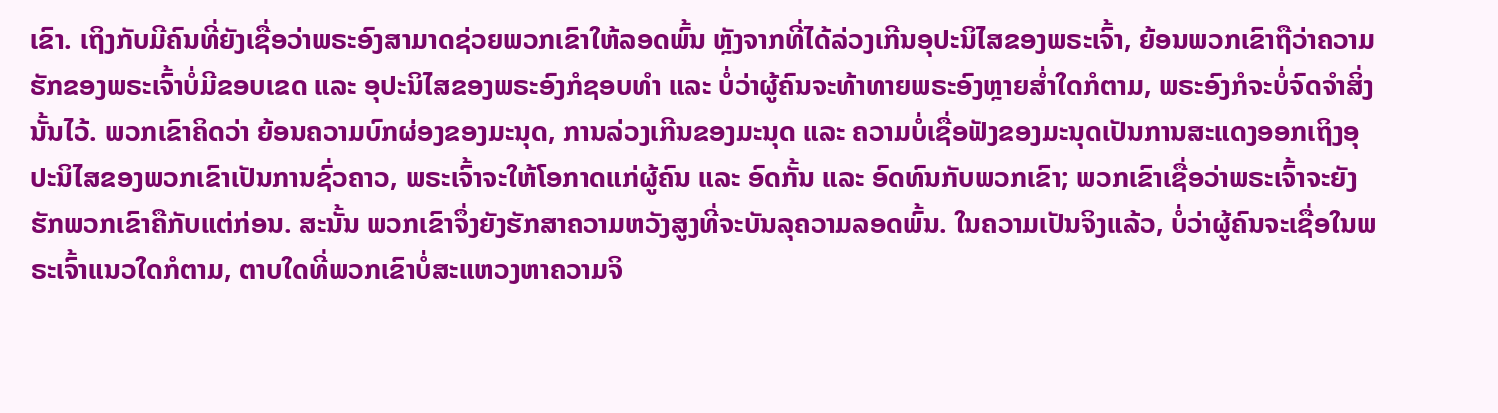ເຂົາ. ເຖິງກັບມີຄົນທີ່ຍັງເຊື່ອວ່າພຣະອົງສາມາດຊ່ວຍພວກເຂົາໃຫ້ລອດພົ້ນ ຫຼັງຈາກທີ່ໄດ້ລ່ວງເກີນອຸປະນິໄສຂອງພຣະເຈົ້າ, ຍ້ອນພວກເຂົາຖືວ່າຄວາມຮັກຂອງພຣະເຈົ້າບໍ່ມີຂອບເຂດ ແລະ ອຸປະນິໄສຂອງພຣະອົງກໍຊອບທຳ ແລະ ບໍ່ວ່າຜູ້ຄົນຈະທ້າທາຍພຣະອົງຫຼາຍສໍ່າໃດກໍຕາມ, ພຣະອົງກໍຈະບໍ່ຈົດຈໍາສິ່ງນັ້ນໄວ້. ພວກເຂົາຄິດວ່າ ຍ້ອນຄວາມບົກຜ່ອງຂອງມະນຸດ, ການລ່ວງເກີນຂອງມະນຸດ ແລະ ຄວາມບໍ່ເຊື່ອຟັງຂອງມະນຸດເປັນການສະແດງອອກເຖິງອຸປະນິໄສຂອງພວກເຂົາເປັນການຊົ່ວຄາວ, ພຣະເຈົ້າຈະໃຫ້ໂອກາດແກ່ຜູ້ຄົນ ແລະ ອົດກັ້ນ ແລະ ອົດທົນກັບພວກເຂົາ; ພວກເຂົາເຊື່ອວ່າພຣະເຈົ້າຈະຍັງຮັກພວກເຂົາຄືກັບແຕ່ກ່ອນ. ສະນັ້ນ ພວກເຂົາຈຶ່ງຍັງຮັກສາຄວາມຫວັງສູງທີ່ຈະບັນລຸຄວາມລອດພົ້ນ. ໃນຄວາມເປັນຈິງແລ້ວ, ບໍ່ວ່າຜູ້ຄົນຈະເຊື່ອໃນພຣະເຈົ້າແນວໃດກໍຕາມ, ຕາບໃດທີ່ພວກເຂົາບໍ່ສະແຫວງຫາຄວາມຈິ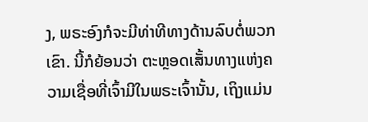ງ, ພຣະອົງກໍຈະມີທ່າທີທາງດ້ານລົບຕໍ່ພວກເຂົາ. ນີ້ກໍຍ້ອນວ່າ ຕະຫຼອດເສັ້ນທາງແຫ່ງຄວາມເຊື່ອທີ່ເຈົ້າມີໃນພຣະເຈົ້ານັ້ນ, ເຖິງແມ່ນ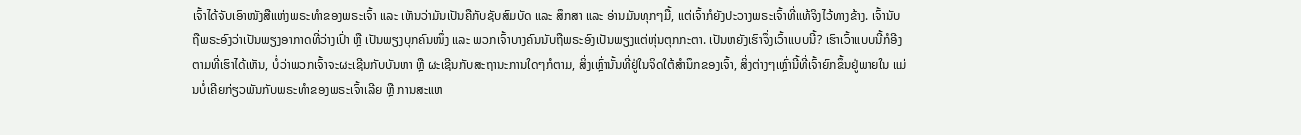ເຈົ້າໄດ້ຈັບເອົາໜັງສືແຫ່ງພຣະທຳຂອງພຣະເຈົ້າ ແລະ ເຫັນວ່າມັນເປັນຄືກັບຊັບສົມບັດ ແລະ ສຶກສາ ແລະ ອ່ານມັນທຸກໆມື້, ແຕ່ເຈົ້າກໍຍັງປະວາງພຣະເຈົ້າທີ່ແທ້ຈິງໄວ້ທາງຂ້າງ. ເຈົ້ານັບຖືພຣະອົງວ່າເປັນພຽງອາກາດທີ່ວ່າງເປົ່າ ຫຼື ເປັນພຽງບຸກຄົນໜຶ່ງ ແລະ ພວກເຈົ້າບາງຄົນນັບຖືພຣະອົງເປັນພຽງແຕ່ຫຸ່ນຕຸກກະຕາ. ເປັນຫຍັງເຮົາຈຶ່ງເວົ້າແບບນີ້? ເຮົາເວົ້າແບບນີ້ກໍອີງ ຕາມທີ່ເຮົາໄດ້ເຫັນ, ບໍ່ວ່າພວກເຈົ້າຈະຜະເຊີນກັບບັນຫາ ຫຼື ຜະເຊີນກັບສະຖານະການໃດໆກໍຕາມ, ສິ່ງເຫຼົ່ານັ້ນທີ່ຢູ່ໃນຈິດໃຕ້ສຳນຶກຂອງເຈົ້າ, ສິ່ງຕ່າງໆເຫຼົ່ານີ້ທີ່ເຈົ້າຍົກຂຶ້ນຢູ່ພາຍໃນ ແມ່ນບໍ່ເຄີຍກ່ຽວພັນກັບພຣະທຳຂອງພຣະເຈົ້າເລີຍ ຫຼື ການສະແຫ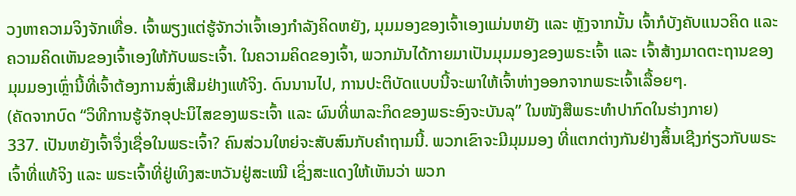ວງຫາຄວາມຈິງຈັກເທື່ອ. ເຈົ້າພຽງແຕ່ຮູ້ຈັກວ່າເຈົ້າເອງກຳລັງຄິດຫຍັງ, ມຸມມອງຂອງເຈົ້າເອງແມ່ນຫຍັງ ແລະ ຫຼັງຈາກນັ້ນ ເຈົ້າກໍບັງຄັບແນວຄິດ ແລະ ຄວາມຄິດເຫັນຂອງເຈົ້າເອງໃຫ້ກັບພຣະເຈົ້າ. ໃນຄວາມຄິດຂອງເຈົ້າ, ພວກມັນໄດ້ກາຍມາເປັນມຸມມອງຂອງພຣະເຈົ້າ ແລະ ເຈົ້າສ້າງມາດຕະຖານຂອງມຸມມອງເຫຼົ່ານີ້ທີ່ເຈົ້າຕ້ອງການສົ່ງເສີມຢ່າງແທ້ຈິງ. ດົນນານໄປ, ການປະຕິບັດແບບນີ້ຈະພາໃຫ້ເຈົ້າຫ່າງອອກຈາກພຣະເຈົ້າເລື້ອຍໆ.
(ຄັດຈາກບົດ “ວິທີການຮູ້ຈັກອຸປະນິໄສຂອງພຣະເຈົ້າ ແລະ ຜົນທີ່ພາລະກິດຂອງພຣະອົງຈະບັນລຸ” ໃນໜັງສືພຣະທໍາປາກົດໃນຮ່າງກາຍ)
337. ເປັນຫຍັງເຈົ້າຈຶ່ງເຊື່ອໃນພຣະເຈົ້າ? ຄົນສ່ວນໃຫຍ່ຈະສັບສົນກັບຄໍາຖາມນີ້. ພວກເຂົາຈະມີມຸມມອງ ທີ່ແຕກຕ່າງກັນຢ່າງສິ້ນເຊີງກ່ຽວກັບພຣະເຈົ້າທີ່ແທ້ຈິງ ແລະ ພຣະເຈົ້າທີ່ຢູ່ເທິງສະຫວັນຢູ່ສະເໝີ ເຊິ່ງສະແດງໃຫ້ເຫັນວ່າ ພວກ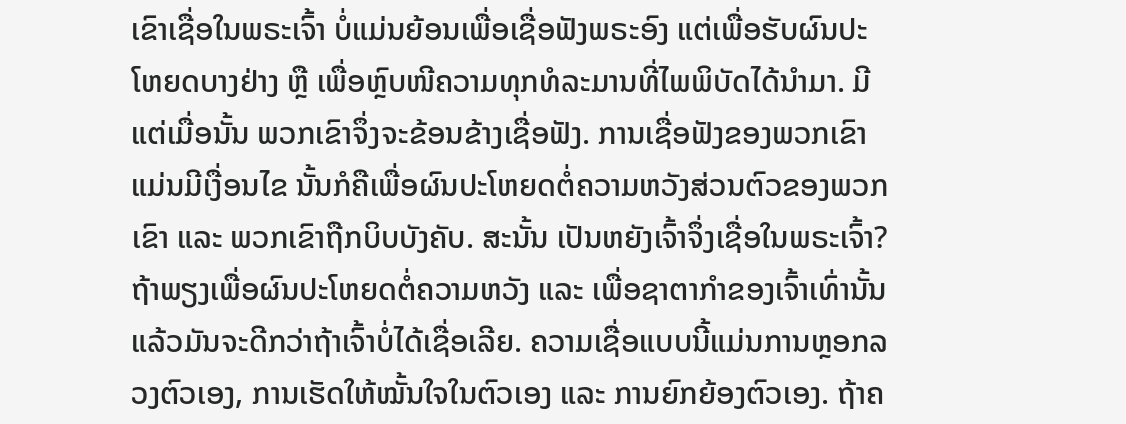ເຂົາເຊື່ອໃນພຣະເຈົ້າ ບໍ່ແມ່ນຍ້ອນເພື່ອເຊື່ອຟັງພຣະອົງ ແຕ່ເພື່ອຮັບຜົນປະໂຫຍດບາງຢ່າງ ຫຼື ເພື່ອຫຼົບໜີຄວາມທຸກທໍລະມານທີ່ໄພພິບັດໄດ້ນໍາມາ. ມີແຕ່ເມື່ອນັ້ນ ພວກເຂົາຈຶ່ງຈະຂ້ອນຂ້າງເຊື່ອຟັງ. ການເຊື່ອຟັງຂອງພວກເຂົາແມ່ນມີເງື່ອນໄຂ ນັ້ນກໍຄືເພື່ອຜົນປະໂຫຍດຕໍ່ຄວາມຫວັງສ່ວນຕົວຂອງພວກເຂົາ ແລະ ພວກເຂົາຖືກບິບບັງຄັບ. ສະນັ້ນ ເປັນຫຍັງເຈົ້າຈຶ່ງເຊື່ອໃນພຣະເຈົ້າ? ຖ້າພຽງເພື່ອຜົນປະໂຫຍດຕໍ່ຄວາມຫວັງ ແລະ ເພື່ອຊາຕາກໍາຂອງເຈົ້າເທົ່ານັ້ນ ແລ້ວມັນຈະດີກວ່າຖ້າເຈົ້າບໍ່ໄດ້ເຊື່ອເລີຍ. ຄວາມເຊື່ອແບບນີ້ແມ່ນການຫຼອກລວງຕົວເອງ, ການເຮັດໃຫ້ໝັ້ນໃຈໃນຕົວເອງ ແລະ ການຍົກຍ້ອງຕົວເອງ. ຖ້າຄ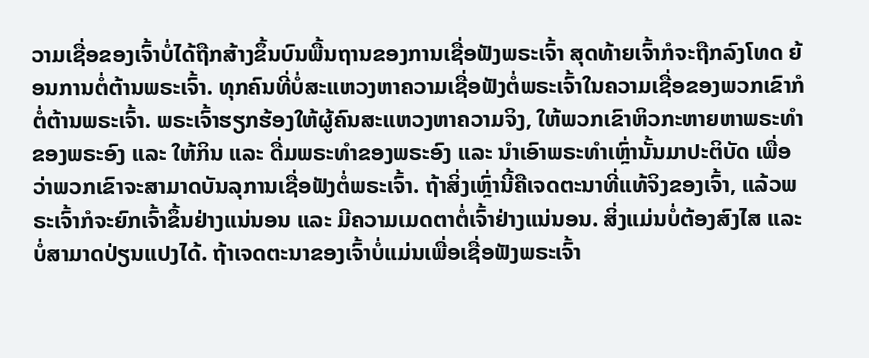ວາມເຊື່ອຂອງເຈົ້າບໍ່ໄດ້ຖືກສ້າງຂຶ້ນບົນພື້ນຖານຂອງການເຊື່ອຟັງພຣະເຈົ້າ ສຸດທ້າຍເຈົ້າກໍຈະຖືກລົງໂທດ ຍ້ອນການຕໍ່ຕ້ານພຣະເຈົ້າ. ທຸກຄົນທີ່ບໍ່ສະແຫວງຫາຄວາມເຊື່ອຟັງຕໍ່ພຣະເຈົ້າໃນຄວາມເຊື່ອຂອງພວກເຂົາກໍຕໍ່ຕ້ານພຣະເຈົ້າ. ພຣະເຈົ້າຮຽກຮ້ອງໃຫ້ຜູ້ຄົນສະແຫວງຫາຄວາມຈິງ, ໃຫ້ພວກເຂົາຫິວກະຫາຍຫາພຣະທໍາຂອງພຣະອົງ ແລະ ໃຫ້ກິນ ແລະ ດື່ມພຣະທໍາຂອງພຣະອົງ ແລະ ນໍາເອົາພຣະທໍາເຫຼົ່ານັ້ນມາປະຕິບັດ ເພື່ອວ່າພວກເຂົາຈະສາມາດບັນລຸການເຊື່ອຟັງຕໍ່ພຣະເຈົ້າ. ຖ້າສິ່ງເຫຼົ່ານີ້ຄືເຈດຕະນາທີ່ແທ້ຈິງຂອງເຈົ້າ, ແລ້ວພຣະເຈົ້າກໍຈະຍົກເຈົ້າຂຶ້ນຢ່າງແນ່ນອນ ແລະ ມີຄວາມເມດຕາຕໍ່ເຈົ້າຢ່າງແນ່ນອນ. ສິ່ງແມ່ນບໍ່ຕ້ອງສົງໄສ ແລະ ບໍ່ສາມາດປ່ຽນແປງໄດ້. ຖ້າເຈດຕະນາຂອງເຈົ້າບໍ່ແມ່ນເພື່ອເຊື່ອຟັງພຣະເຈົ້າ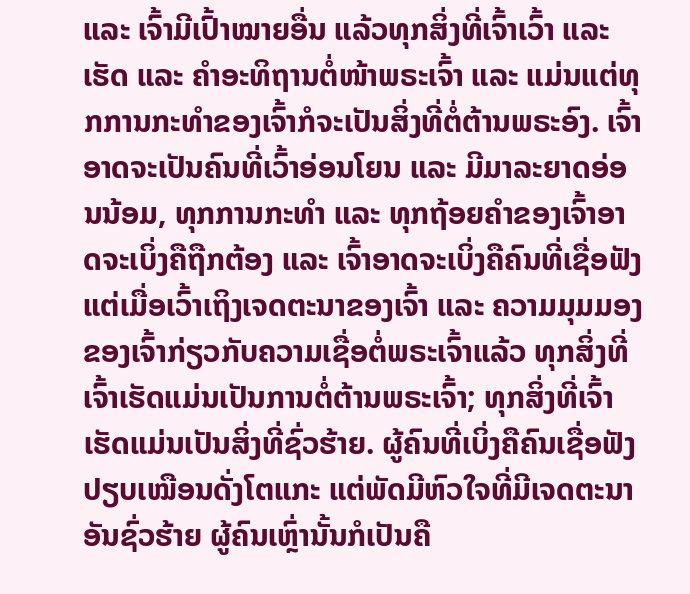ແລະ ເຈົ້າມີເປົ້າໝາຍອື່ນ ແລ້ວທຸກສິ່ງທີ່ເຈົ້າເວົ້າ ແລະ ເຮັດ ແລະ ຄໍາອະທິຖານຕໍ່ໜ້າພຣະເຈົ້າ ແລະ ແມ່ນແຕ່ທຸກການກະທໍາຂອງເຈົ້າກໍຈະເປັນສິ່ງທີ່ຕໍ່ຕ້ານພຣະອົງ. ເຈົ້າອາດຈະເປັນຄົນທີ່ເວົ້າອ່ອນໂຍນ ແລະ ມີມາລະຍາດອ່ອນນ້ອມ, ທຸກການກະທໍາ ແລະ ທຸກຖ້ອຍຄໍາຂອງເຈົ້າອາດຈະເບິ່ງຄືຖືກຕ້ອງ ແລະ ເຈົ້າອາດຈະເບິ່ງຄືຄົນທີ່ເຊື່ອຟັງ ແຕ່ເມື່ອເວົ້າເຖິງເຈດຕະນາຂອງເຈົ້າ ແລະ ຄວາມມຸມມອງຂອງເຈົ້າກ່ຽວກັບຄວາມເຊື່ອຕໍ່ພຣະເຈົ້າແລ້ວ ທຸກສິ່ງທີ່ເຈົ້າເຮັດແມ່ນເປັນການຕໍ່ຕ້ານພຣະເຈົ້າ; ທຸກສິ່ງທີ່ເຈົ້າເຮັດແມ່ນເປັນສິ່ງທີ່ຊົ່ວຮ້າຍ. ຜູ້ຄົນທີ່ເບິ່ງຄືຄົນເຊື່ອຟັງ ປຽບເໝືອນດັ່ງໂຕແກະ ແຕ່ພັດມີຫົວໃຈທີ່ມີເຈດຕະນາອັນຊົ່ວຮ້າຍ ຜູ້ຄົນເຫຼົ່ານັ້ນກໍເປັນຄື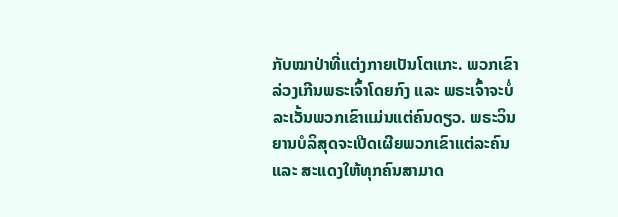ກັບໝາປ່າທີ່ແຕ່ງກາຍເປັນໂຕແກະ. ພວກເຂົາລ່ວງເກີນພຣະເຈົ້າໂດຍກົງ ແລະ ພຣະເຈົ້າຈະບໍ່ລະເວັ້ນພວກເຂົາແມ່ນແຕ່ຄົນດຽວ. ພຣະວິນຍານບໍລິສຸດຈະເປີດເຜີຍພວກເຂົາແຕ່ລະຄົນ ແລະ ສະແດງໃຫ້ທຸກຄົນສາມາດ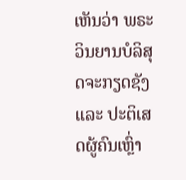ເຫັນວ່າ ພຣະວິນຍານບໍລິສຸດຈະກຽດຊັງ ແລະ ປະຕິເສດຜູ້ຄົນເຫຼົ່າ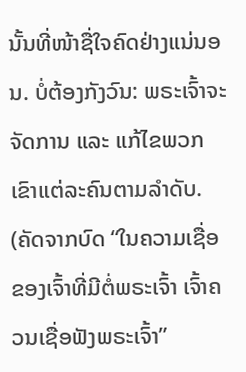ນັ້ນທີ່ໜ້າຊື່ໃຈຄົດຢ່າງແນ່ນອນ. ບໍ່ຕ້ອງກັງວົນ: ພຣະເຈົ້າຈະຈັດການ ແລະ ແກ້ໄຂພວກເຂົາແຕ່ລະຄົນຕາມລໍາດັບ.
(ຄັດຈາກບົດ “ໃນຄວາມເຊື່ອຂອງເຈົ້າທີ່ມີຕໍ່ພຣະເຈົ້າ ເຈົ້າຄວນເຊື່ອຟັງພຣະເຈົ້າ”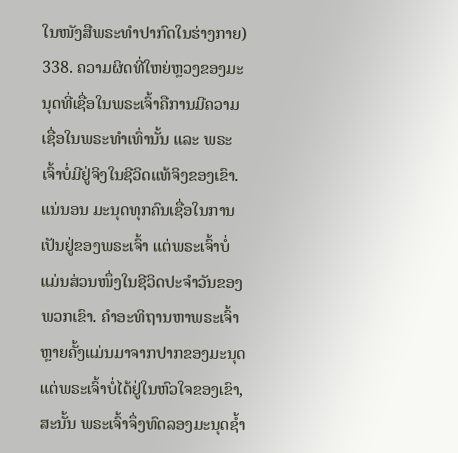ໃນໜັງສືພຣະທໍາປາກົດໃນຮ່າງກາຍ)
338. ຄວາມຜິດທີ່ໃຫຍ່ຫຼວງຂອງມະນຸດທີ່ເຊື່ອໃນພຣະເຈົ້າຄືການມີຄວາມເຊື່ອໃນພຣະທໍາເທົ່ານັ້ນ ແລະ ພຣະເຈົ້າບໍ່ມີຢູ່ຈິງໃນຊີວິດແທ້ຈິງຂອງເຂົາ. ແນ່ນອນ ມະນຸດທຸກຄົນເຊື່ອໃນການເປັນຢູ່ຂອງພຣະເຈົ້າ ແຕ່ພຣະເຈົ້າບໍ່ແມ່ນສ່ວນໜຶ່ງໃນຊີວິດປະຈຳວັນຂອງພວກເຂົາ. ຄຳອະທິຖານຫາພຣະເຈົ້າຫຼາຍຄັ້ງແມ່ນມາຈາກປາກຂອງມະນຸດ ແຕ່ພຣະເຈົ້າບໍ່ໄດ້ຢູ່ໃນຫົວໃຈຂອງເຂົາ, ສະນັ້ນ ພຣະເຈົ້າຈຶ່ງທົດລອງມະນຸດຊໍ້າ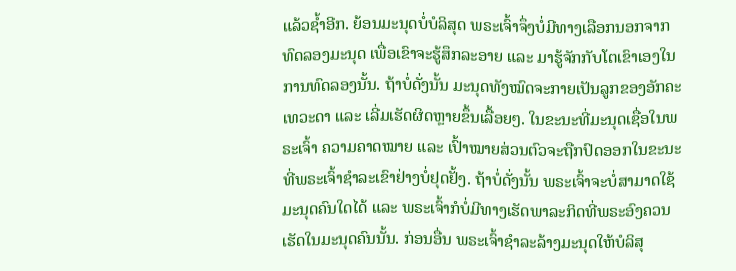ແລ້ວຊໍ້າອີກ. ຍ້ອນມະນຸດບໍ່ບໍລິສຸດ ພຣະເຈົ້າຈຶ່ງບໍ່ມີທາງເລືອກນອກຈາກທົດລອງມະນຸດ ເພື່ອເຂົາຈະຮູ້ສຶກລະອາຍ ແລະ ມາຮູ້ຈັກກັບໂຕເຂົາເອງໃນການທົດລອງນັ້ນ. ຖ້າບໍ່ດັ່ງນັ້ນ ມະນຸດທັງໝົດຈະກາຍເປັນລູກຂອງອັກຄະເທວະດາ ແລະ ເລີ່ມເຮັດຜິດຫຼາຍຂຶ້ນເລື້ອຍໆ. ໃນຂະນະທີ່ມະນຸດເຊື່ອໃນພຣະເຈົ້າ ຄວາມຄາດໝາຍ ແລະ ເປົ້າໝາຍສ່ວນຕົວຈະຖືກປົດອອກໃນຂະນະທີ່ພຣະເຈົ້າຊຳລະເຂົາຢ່າງບໍ່ຢຸດຢັ້ງ. ຖ້າບໍ່ດັ່ງນັ້ນ ພຣະເຈົ້າຈະບໍ່ສາມາດໃຊ້ມະນຸດຄົນໃດໄດ້ ແລະ ພຣະເຈົ້າກໍບໍ່ມີທາງເຮັດພາລະກິດທີ່ພຣະອົງຄວນເຮັດໃນມະນຸດຄົນນັ້ນ. ກ່ອນອື່ນ ພຣະເຈົ້າຊຳລະລ້າງມະນຸດໃຫ້ບໍລິສຸ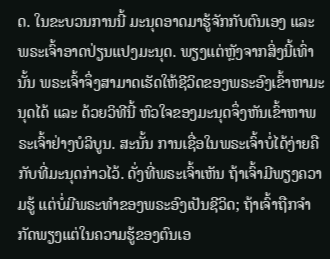ດ. ໃນຂະບວນການນີ້ ມະນຸດອາດມາຮູ້ຈັກກັບຕົນເອງ ແລະ ພຣະເຈົ້າອາດປ່ຽນແປງມະນຸດ. ພຽງແຕ່ຫຼັງຈາກສິ່ງນີ້ເທົ່ານັ້ນ ພຣະເຈົ້າຈຶ່ງສາມາດເຮັດໃຫ້ຊີວິດຂອງພຣະອົງເຂົ້າຫາມະນຸດໄດ້ ແລະ ດ້ວຍວິທີນີ້ ຫົວໃຈຂອງມະນຸດຈຶ່ງຫັນເຂົ້າຫາພຣະເຈົ້າຢ່າງບໍລິບູນ. ສະນັ້ນ ການເຊື່ອໃນພຣະເຈົ້າບໍ່ໄດ້ງ່າຍຄືກັບທີ່ມະນຸດກ່າວໄວ້. ດັ່ງທີ່ພຣະເຈົ້າເຫັນ ຖ້າເຈົ້າມີພຽງຄວາມຮູ້ ແຕ່ບໍ່ມີພຣະທໍາຂອງພຣະອົງເປັນຊີວິດ; ຖ້າເຈົ້າຖືກຈຳກັດພຽງແຕ່ໃນຄວາມຮູ້ຂອງຕົນເອ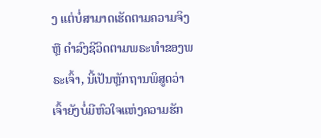ງ ແຕ່ບໍ່ສາມາດເຮັດຕາມຄວາມຈິງ ຫຼື ດຳລົງຊີວິດຕາມພຣະທໍາຂອງພຣະເຈົ້າ, ນີ້ເປັນຫຼັກຖານພິສູດວ່າ ເຈົ້າຍັງບໍ່ມີຫົວໃຈແຫ່ງຄວາມຮັກ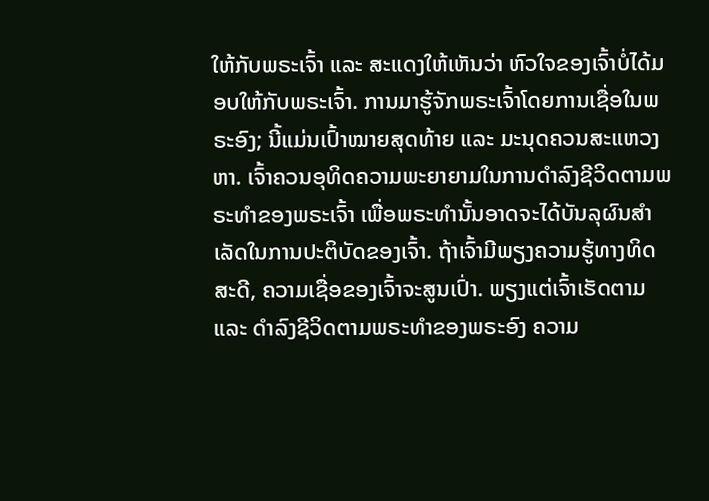ໃຫ້ກັບພຣະເຈົ້າ ແລະ ສະແດງໃຫ້ເຫັນວ່າ ຫົວໃຈຂອງເຈົ້າບໍ່ໄດ້ມອບໃຫ້ກັບພຣະເຈົ້າ. ການມາຮູ້ຈັກພຣະເຈົ້າໂດຍການເຊື່ອໃນພຣະອົງ; ນີ້ແມ່ນເປົ້າໝາຍສຸດທ້າຍ ແລະ ມະນຸດຄວນສະແຫວງຫາ. ເຈົ້າຄວນອຸທິດຄວາມພະຍາຍາມໃນການດຳລົງຊີວິດຕາມພຣະທໍາຂອງພຣະເຈົ້າ ເພື່ອພຣະທໍານັ້ນອາດຈະໄດ້ບັນລຸຜົນສຳເລັດໃນການປະຕິບັດຂອງເຈົ້າ. ຖ້າເຈົ້າມີພຽງຄວາມຮູ້ທາງທິດສະດີ, ຄວາມເຊື່ອຂອງເຈົ້າຈະສູນເປົ່າ. ພຽງແຕ່ເຈົ້າເຮັດຕາມ ແລະ ດຳລົງຊີວິດຕາມພຣະທໍາຂອງພຣະອົງ ຄວາມ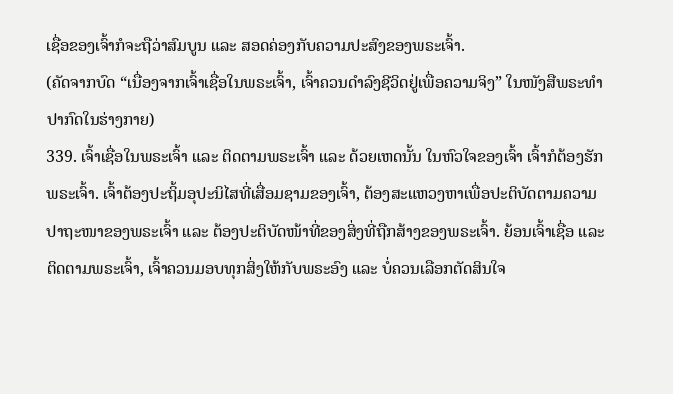ເຊື່ອຂອງເຈົ້າກໍຈະຖືວ່າສົມບູນ ແລະ ສອດຄ່ອງກັບຄວາມປະສົງຂອງພຣະເຈົ້າ.
(ຄັດຈາກບົດ “ເນື່ອງຈາກເຈົ້າເຊື່ອໃນພຣະເຈົ້າ, ເຈົ້າຄວນດຳລົງຊີວິດຢູ່ເພື່ອຄວາມຈິງ” ໃນໜັງສືພຣະທໍາປາກົດໃນຮ່າງກາຍ)
339. ເຈົ້າເຊື່ອໃນພຣະເຈົ້າ ແລະ ຕິດຕາມພຣະເຈົ້າ ແລະ ດ້ວຍເຫດນັ້ນ ໃນຫົວໃຈຂອງເຈົ້າ ເຈົ້າກໍຕ້ອງຮັກພຣະເຈົ້າ. ເຈົ້າຕ້ອງປະຖິ້ມອຸປະນິໄສທີ່ເສື່ອມຊາມຂອງເຈົ້າ, ຕ້ອງສະແຫວງຫາເພື່ອປະຕິບັດຕາມຄວາມປາຖະໜາຂອງພຣະເຈົ້າ ແລະ ຕ້ອງປະຕິບັດໜ້າທີ່ຂອງສິ່ງທີ່ຖືກສ້າງຂອງພຣະເຈົ້າ. ຍ້ອນເຈົ້າເຊື່ອ ແລະ ຕິດຕາມພຣະເຈົ້າ, ເຈົ້າຄວນມອບທຸກສິ່ງໃຫ້ກັບພຣະອົງ ແລະ ບໍ່ຄວນເລືອກຕັດສິນໃຈ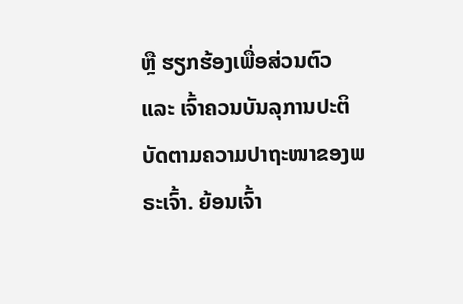ຫຼື ຮຽກຮ້ອງເພື່ອສ່ວນຕົວ ແລະ ເຈົ້າຄວນບັນລຸການປະຕິບັດຕາມຄວາມປາຖະໜາຂອງພຣະເຈົ້າ. ຍ້ອນເຈົ້າ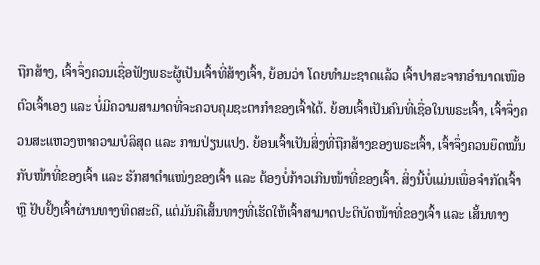ຖືກສ້າງ, ເຈົ້າຈຶ່ງຄວນເຊື່ອຟັງພຣະຜູ້ເປັນເຈົ້າທີ່ສ້າງເຈົ້າ, ຍ້ອນວ່າ ໂດຍທຳມະຊາດແລ້ວ ເຈົ້າປາສະຈາກອຳນາດເໜືອຕົວເຈົ້າເອງ ແລະ ບໍ່ມີຄວາມສາມາດທີ່ຈະຄວບຄຸມຊະຕາກໍາຂອງເຈົ້າໄດ້. ຍ້ອນເຈົ້າເປັນຄົນທີ່ເຊື່ອໃນພຣະເຈົ້າ, ເຈົ້າຈຶ່ງຄວນສະແຫວງຫາຄວາມບໍລິສຸດ ແລະ ການປ່ຽນແປງ. ຍ້ອນເຈົ້າເປັນສິ່ງທີ່ຖືກສ້າງຂອງພຣະເຈົ້າ, ເຈົ້າຈຶ່ງຄວນຍຶດໝັ້ນກັບໜ້າທີ່ຂອງເຈົ້າ ແລະ ຮັກສາຕໍາແໜ່ງຂອງເຈົ້າ ແລະ ຕ້ອງບໍ່ກ້າວເກີນໜ້າທີ່ຂອງເຈົ້າ. ສິ່ງນີ້ບໍ່ແມ່ນເພື່ອຈຳກັດເຈົ້າ ຫຼື ຢັບຢັ້ງເຈົ້າຜ່ານທາງທິດສະດີ, ແຕ່ມັນຄືເສັ້ນທາງທີ່ເຮັດໃຫ້ເຈົ້າສາມາດປະຕິບັດໜ້າທີ່ຂອງເຈົ້າ ແລະ ເສັ້ນທາງ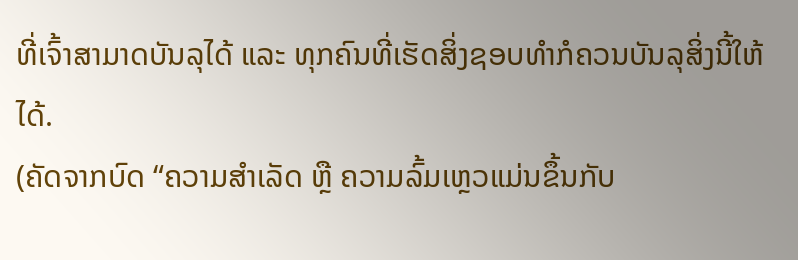ທີ່ເຈົ້າສາມາດບັນລຸໄດ້ ແລະ ທຸກຄົນທີ່ເຮັດສິ່ງຊອບທຳກໍຄວນບັນລຸສິ່ງນີ້ໃຫ້ໄດ້.
(ຄັດຈາກບົດ “ຄວາມສຳເລັດ ຫຼື ຄວາມລົ້ມເຫຼວແມ່ນຂຶ້ນກັບ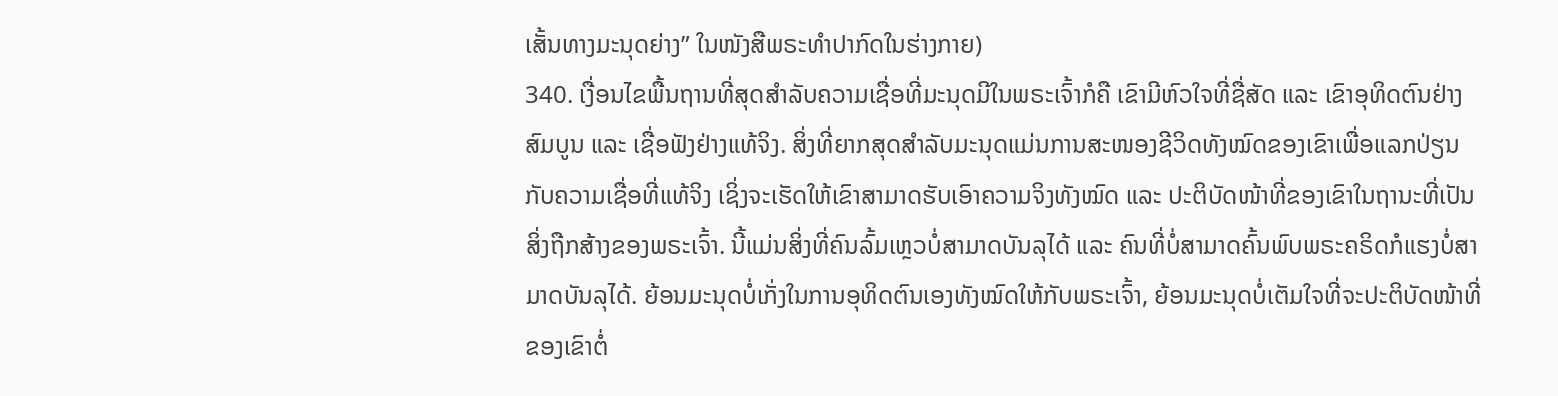ເສັ້ນທາງມະນຸດຍ່າງ” ໃນໜັງສືພຣະທໍາປາກົດໃນຮ່າງກາຍ)
340. ເງື່ອນໄຂພື້ນຖານທີ່ສຸດສຳລັບຄວາມເຊື່ອທີ່ມະນຸດມີໃນພຣະເຈົ້າກໍຄື ເຂົາມີຫົວໃຈທີ່ຊື່ສັດ ແລະ ເຂົາອຸທິດຕົນຢ່າງສົມບູນ ແລະ ເຊື່ອຟັງຢ່າງແທ້ຈິງ. ສິ່ງທີ່ຍາກສຸດສຳລັບມະນຸດແມ່ນການສະໜອງຊີວິດທັງໝົດຂອງເຂົາເພື່ອແລກປ່ຽນກັບຄວາມເຊື່ອທີ່ແທ້ຈິງ ເຊິ່ງຈະເຮັດໃຫ້ເຂົາສາມາດຮັບເອົາຄວາມຈິງທັງໝົດ ແລະ ປະຕິບັດໜ້າທີ່ຂອງເຂົາໃນຖານະທີ່ເປັນສິ່ງຖືກສ້າງຂອງພຣະເຈົ້າ. ນີ້ແມ່ນສິ່ງທີ່ຄົນລົ້ມເຫຼວບໍ່ສາມາດບັນລຸໄດ້ ແລະ ຄົນທີ່ບໍ່ສາມາດຄົ້ນພົບພຣະຄຣິດກໍແຮງບໍ່ສາມາດບັນລຸໄດ້. ຍ້ອນມະນຸດບໍ່ເກັ່ງໃນການອຸທິດຕົນເອງທັງໝົດໃຫ້ກັບພຣະເຈົ້າ, ຍ້ອນມະນຸດບໍ່ເຕັມໃຈທີ່ຈະປະຕິບັດໜ້າທີ່ຂອງເຂົາຕໍ່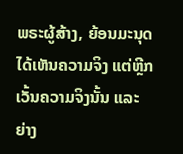ພຣະຜູ້ສ້າງ, ຍ້ອນມະນຸດໄດ້ເຫັນຄວາມຈິງ ແຕ່ຫຼີກເວັ້ນຄວາມຈິງນັ້ນ ແລະ ຍ່າງ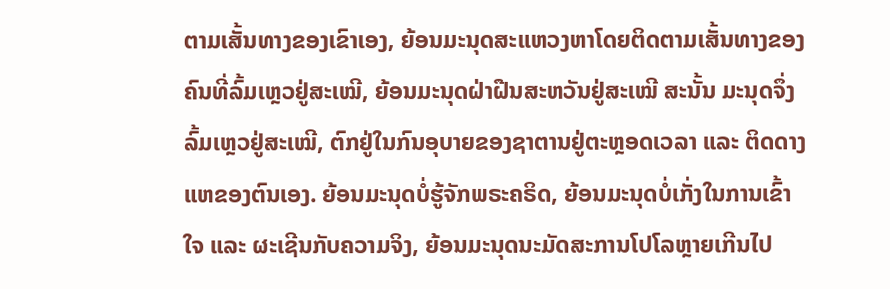ຕາມເສັ້ນທາງຂອງເຂົາເອງ, ຍ້ອນມະນຸດສະແຫວງຫາໂດຍຕິດຕາມເສັ້ນທາງຂອງຄົນທີ່ລົ້ມເຫຼວຢູ່ສະເໝີ, ຍ້ອນມະນຸດຝ່າຝືນສະຫວັນຢູ່ສະເໝີ ສະນັ້ນ ມະນຸດຈຶ່ງລົ້ມເຫຼວຢູ່ສະເໝີ, ຕົກຢູ່ໃນກົນອຸບາຍຂອງຊາຕານຢູ່ຕະຫຼອດເວລາ ແລະ ຕິດດາງແຫຂອງຕົນເອງ. ຍ້ອນມະນຸດບໍ່ຮູ້ຈັກພຣະຄຣິດ, ຍ້ອນມະນຸດບໍ່ເກັ່ງໃນການເຂົ້າໃຈ ແລະ ຜະເຊີນກັບຄວາມຈິງ, ຍ້ອນມະນຸດນະມັດສະການໂປໂລຫຼາຍເກີນໄປ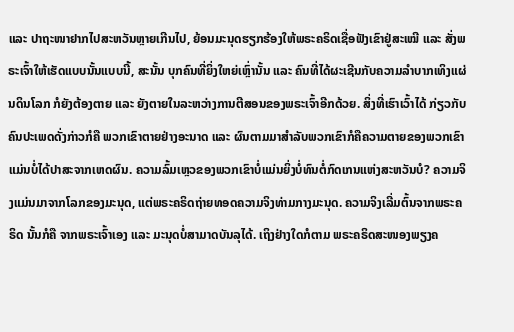ແລະ ປາຖະໜາຢາກໄປສະຫວັນຫຼາຍເກີນໄປ, ຍ້ອນມະນຸດຮຽກຮ້ອງໃຫ້ພຣະຄຣິດເຊື່ອຟັງເຂົາຢູ່ສະເໝີ ແລະ ສັ່ງພຣະເຈົ້າໃຫ້ເຮັດແບບນັ້ນແບບນີ້, ສະນັ້ນ ບຸກຄົນທີ່ຍິ່ງໃຫຍ່ເຫຼົ່ານັ້ນ ແລະ ຄົນທີ່ໄດ້ຜະເຊີນກັບຄວາມລຳບາກເທິງແຜ່ນດິນໂລກ ກໍຍັງຕ້ອງຕາຍ ແລະ ຍັງຕາຍໃນລະຫວ່າງການຕີສອນຂອງພຣະເຈົ້າອີກດ້ວຍ. ສິ່ງທີ່ເຮົາເວົ້າໄດ້ ກ່ຽວກັບຄົນປະເພດດັ່ງກ່າວກໍຄື ພວກເຂົາຕາຍຢ່າງອະນາດ ແລະ ຜົນຕາມມາສຳລັບພວກເຂົາກໍຄືຄວາມຕາຍຂອງພວກເຂົາແມ່ນບໍ່ໄດ້ປາສະຈາກເຫດຜົນ. ຄວາມລົ້ມເຫຼວຂອງພວກເຂົາບໍ່ແມ່ນຍິ່ງບໍ່ທົນຕໍ່ກົດເກນແຫ່ງສະຫວັນບໍ? ຄວາມຈິງແມ່ນມາຈາກໂລກຂອງມະນຸດ, ແຕ່ພຣະຄຣິດຖ່າຍທອດຄວາມຈິງທ່າມກາງມະນຸດ. ຄວາມຈິງເລີ່ມຕົ້ນຈາກພຣະຄຣິດ ນັ້ນກໍຄື ຈາກພຣະເຈົ້າເອງ ແລະ ມະນຸດບໍ່ສາມາດບັນລຸໄດ້. ເຖິງຢ່າງໃດກໍຕາມ ພຣະຄຣິດສະໜອງພຽງຄ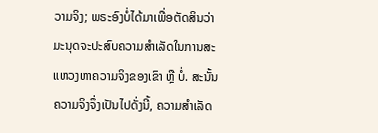ວາມຈິງ; ພຣະອົງບໍ່ໄດ້ມາເພື່ອຕັດສິນວ່າ ມະນຸດຈະປະສົບຄວາມສຳເລັດໃນການສະແຫວງຫາຄວາມຈິງຂອງເຂົາ ຫຼື ບໍ່. ສະນັ້ນ ຄວາມຈິງຈຶ່ງເປັນໄປດັ່ງນີ້, ຄວາມສຳເລັດ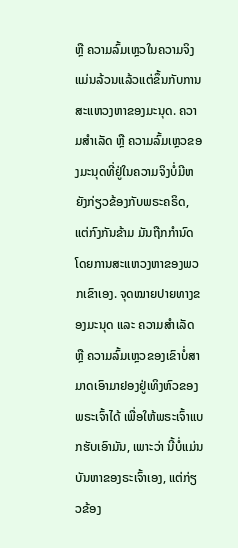ຫຼື ຄວາມລົ້ມເຫຼວໃນຄວາມຈິງແມ່ນລ້ວນແລ້ວແຕ່ຂຶ້ນກັບການສະແຫວງຫາຂອງມະນຸດ. ຄວາມສຳເລັດ ຫຼື ຄວາມລົ້ມເຫຼວຂອງມະນຸດທີ່ຢູ່ໃນຄວາມຈິງບໍ່ມີຫຍັງກ່ຽວຂ້ອງກັບພຣະຄຣິດ, ແຕ່ກົງກັນຂ້າມ ມັນຖືກກຳນົດໂດຍການສະແຫວງຫາຂອງພວກເຂົາເອງ. ຈຸດໝາຍປາຍທາງຂອງມະນຸດ ແລະ ຄວາມສຳເລັດ ຫຼື ຄວາມລົ້ມເຫຼວຂອງເຂົາບໍ່ສາມາດເອົາມາຢອງຢູ່ເທິງຫົວຂອງພຣະເຈົ້າໄດ້ ເພື່ອໃຫ້ພຣະເຈົ້າແບກຮັບເອົາມັນ, ເພາະວ່າ ນີ້ບໍ່ແມ່ນບັນຫາຂອງຣະເຈົ້າເອງ, ແຕ່ກ່ຽວຂ້ອງ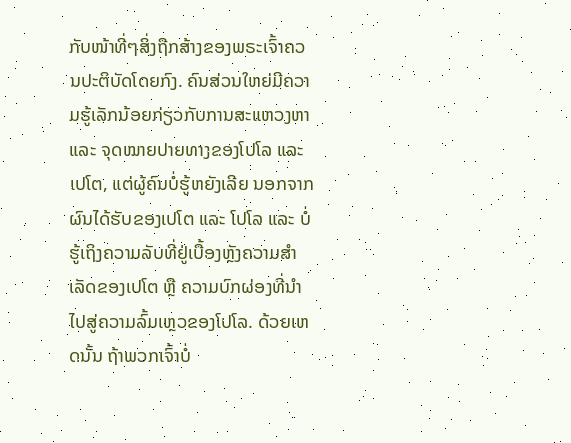ກັບໜ້າທີ່ໆສິ່ງຖືກສ້າງຂອງພຣະເຈົ້າຄວນປະຕິບັດໂດຍກົງ. ຄົນສ່ວນໃຫຍ່ມີຄວາມຮູ້ເລັກນ້ອຍກ່ຽວກັບການສະແຫວງຫາ ແລະ ຈຸດໝາຍປາຍທາງຂອງໂປໂລ ແລະ ເປໂຕ, ແຕ່ຜູ້ຄົນບໍ່ຮູ້ຫຍັງເລີຍ ນອກຈາກຜົນໄດ້ຮັບຂອງເປໂຕ ແລະ ໂປໂລ ແລະ ບໍ່ຮູ້ເຖິງຄວາມລັບທີ່ຢູ່ເບື້ອງຫຼັງຄວາມສຳເລັດຂອງເປໂຕ ຫຼື ຄວາມບົກຜ່ອງທີ່ນໍາໄປສູ່ຄວາມລົ້ມເຫຼວຂອງໂປໂລ. ດ້ວຍເຫດນັ້ນ ຖ້າພວກເຈົ້າບໍ່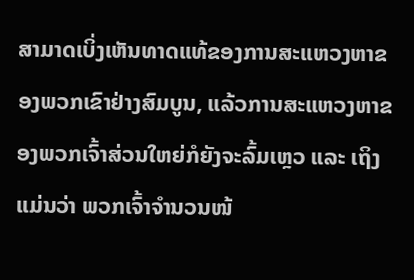ສາມາດເບິ່ງເຫັນທາດແທ້ຂອງການສະແຫວງຫາຂອງພວກເຂົາຢ່າງສົມບູນ, ແລ້ວການສະແຫວງຫາຂອງພວກເຈົ້າສ່ວນໃຫຍ່ກໍຍັງຈະລົ້ມເຫຼວ ແລະ ເຖິງແມ່ນວ່າ ພວກເຈົ້າຈຳນວນໜ້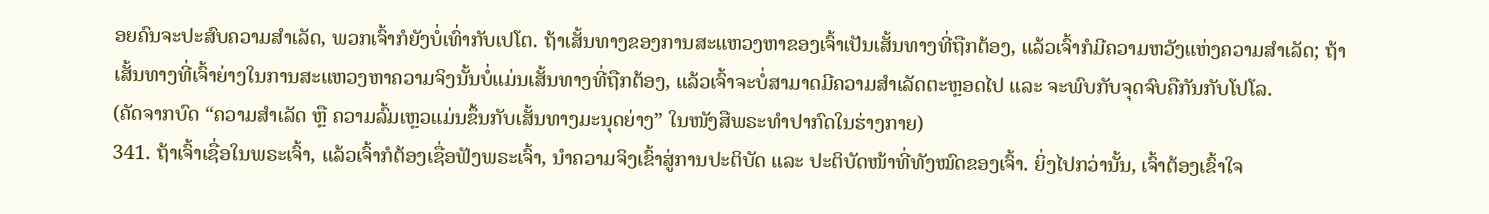ອຍຄົນຈະປະສົບຄວາມສຳເລັດ, ພວກເຈົ້າກໍຍັງບໍ່ເທົ່າກັບເປໂຕ. ຖ້າເສັ້ນທາງຂອງການສະແຫວງຫາຂອງເຈົ້າເປັນເສັ້ນທາງທີ່ຖືກຕ້ອງ, ແລ້ວເຈົ້າກໍມີຄວາມຫວັງແຫ່ງຄວາມສຳເລັດ; ຖ້າເສັ້ນທາງທີ່ເຈົ້າຍ່າງໃນການສະແຫວງຫາຄວາມຈິງນັ້ນບໍ່ແມ່ນເສັ້ນທາງທີ່ຖືກຕ້ອງ, ແລ້ວເຈົ້າຈະບໍ່ສາມາດມີຄວາມສຳເລັດຕະຫຼອດໄປ ແລະ ຈະພົບກັບຈຸດຈົບຄືກັນກັບໂປໂລ.
(ຄັດຈາກບົດ “ຄວາມສຳເລັດ ຫຼື ຄວາມລົ້ມເຫຼວແມ່ນຂຶ້ນກັບເສັ້ນທາງມະນຸດຍ່າງ” ໃນໜັງສືພຣະທໍາປາກົດໃນຮ່າງກາຍ)
341. ຖ້າເຈົ້າເຊື່ອໃນພຣະເຈົ້າ, ແລ້ວເຈົ້າກໍຕ້ອງເຊື່ອຟັງພຣະເຈົ້າ, ນໍາຄວາມຈິງເຂົ້າສູ່ການປະຕິບັດ ແລະ ປະຕິບັດໜ້າທີ່ທັງໝົດຂອງເຈົ້າ. ຍິ່ງໄປກວ່ານັ້ນ, ເຈົ້າຕ້ອງເຂົ້າໃຈ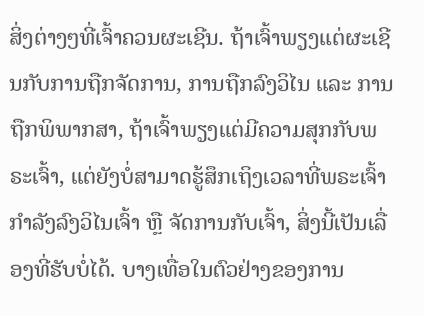ສິ່ງຕ່າງໆທີ່ເຈົ້າຄວນຜະເຊີນ. ຖ້າເຈົ້າພຽງແຕ່ຜະເຊີນກັບການຖືກຈັດການ, ການຖືກລົງວິໄນ ແລະ ການຖືກພິພາກສາ, ຖ້າເຈົ້າພຽງແຕ່ມີຄວາມສຸກກັບພຣະເຈົ້າ, ແຕ່ຍັງບໍ່ສາມາດຮູ້ສຶກເຖິງເວລາທີ່ພຣະເຈົ້າກຳລັງລົງວິໄນເຈົ້າ ຫຼື ຈັດການກັບເຈົ້າ, ສິ່ງນີ້ເປັນເລື່ອງທີ່ຮັບບໍ່ໄດ້. ບາງເທື່ອໃນຕົວຢ່າງຂອງການ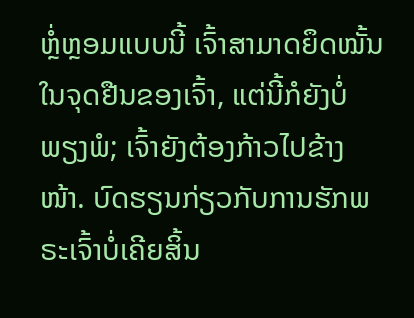ຫຼໍ່ຫຼອມແບບນີ້ ເຈົ້າສາມາດຍຶດໝັ້ນໃນຈຸດຢືນຂອງເຈົ້າ, ແຕ່ນີ້ກໍຍັງບໍ່ພຽງພໍ; ເຈົ້າຍັງຕ້ອງກ້າວໄປຂ້າງໜ້າ. ບົດຮຽນກ່ຽວກັບການຮັກພຣະເຈົ້າບໍ່ເຄີຍສິ້ນ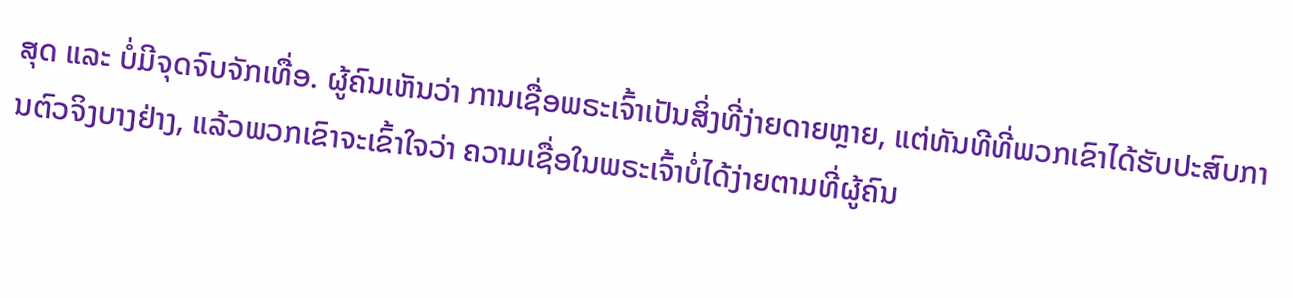ສຸດ ແລະ ບໍ່ມີຈຸດຈົບຈັກເທື່ອ. ຜູ້ຄົນເຫັນວ່າ ການເຊື່ອພຣະເຈົ້າເປັນສິ່ງທີ່ງ່າຍດາຍຫຼາຍ, ແຕ່ທັນທີທີ່ພວກເຂົາໄດ້ຮັບປະສົບການຕົວຈິງບາງຢ່າງ, ແລ້ວພວກເຂົາຈະເຂົ້າໃຈວ່າ ຄວາມເຊື່ອໃນພຣະເຈົ້າບໍ່ໄດ້ງ່າຍຕາມທີ່ຜູ້ຄົນ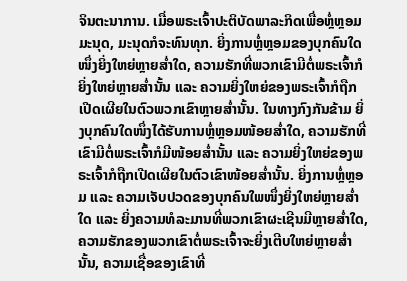ຈິນຕະນາການ. ເມື່ອພຣະເຈົ້າປະຕິບັດພາລະກິດເພື່ອຫຼໍ່ຫຼອມມະນຸດ, ມະນຸດກໍຈະທົນທຸກ. ຍິ່ງການຫຼໍ່ຫຼອມຂອງບຸກຄົນໃດໜຶ່ງຍິ່ງໃຫຍ່ຫຼາຍສໍ່າໃດ, ຄວາມຮັກທີ່ພວກເຂົາມີຕໍ່ພຣະເຈົ້າກໍຍິ່ງໃຫຍ່ຫຼາຍສໍ່ານັ້ນ ແລະ ຄວາມຍິ່ງໃຫຍ່ຂອງພຣະເຈົ້າກໍຖືກເປີດເຜີຍໃນຕົວພວກເຂົາຫຼາຍສໍ່ານັ້ນ. ໃນທາງກົງກັນຂ້າມ ຍິ່ງບຸກຄົນໃດໜຶ່ງໄດ້ຮັບການຫຼໍ່ຫຼອມໜ້ອຍສໍ່າໃດ, ຄວາມຮັກທີ່ເຂົາມີຕໍ່ພຣະເຈົ້າກໍມີໜ້ອຍສໍ່ານັ້ນ ແລະ ຄວາມຍິ່ງໃຫຍ່ຂອງພຣະເຈົ້າກໍຖືກເປີດເຜີຍໃນຕົວເຂົາໜ້ອຍສໍ່ານັ້ນ. ຍິ່ງການຫຼໍ່ຫຼອມ ແລະ ຄວາມເຈັບປວດຂອງບຸກຄົນໃພໜຶ່ງຍິ່ງໃຫຍ່ຫຼາຍສໍ່າໃດ ແລະ ຍິ່ງຄວາມທໍລະມານທີ່ພວກເຂົາຜະເຊີນມີຫຼາຍສໍ່າໃດ, ຄວາມຮັກຂອງພວກເຂົາຕໍ່ພຣະເຈົ້າຈະຍິ່ງເຕີບໃຫຍ່ຫຼາຍສໍ່ານັ້ນ, ຄວາມເຊື່ອຂອງເຂົາທີ່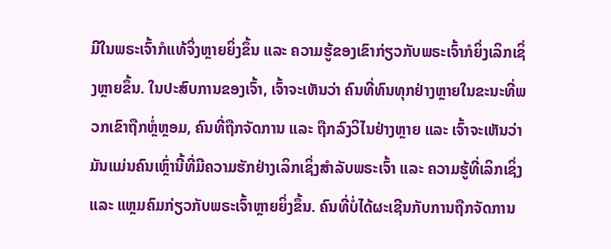ມີໃນພຣະເຈົ້າກໍແທ້ຈິ່ງຫຼາຍຍິ່ງຂຶ້ນ ແລະ ຄວາມຮູ້ຂອງເຂົາກ່ຽວກັບພຣະເຈົ້າກໍຍິ່ງເລິກເຊິ່ງຫຼາຍຂຶ້ນ. ໃນປະສົບການຂອງເຈົ້າ, ເຈົ້າຈະເຫັນວ່າ ຄົນທີ່ທົນທຸກຢ່າງຫຼາຍໃນຂະນະທີ່ພວກເຂົາຖືກຫຼໍ່ຫຼອມ, ຄົນທີ່ຖືກຈັດການ ແລະ ຖືກລົງວິໄນຢ່າງຫຼາຍ ແລະ ເຈົ້າຈະເຫັນວ່າ ມັນແມ່ນຄົນເຫຼົ່ານີ້ທີ່ມີຄວາມຮັກຢ່າງເລິກເຊິ່ງສຳລັບພຣະເຈົ້າ ແລະ ຄວາມຮູ້ທີ່ເລິກເຊິ່ງ ແລະ ແຫຼມຄົມກ່ຽວກັບພຣະເຈົ້າຫຼາຍຍິ່ງຂຶ້ນ. ຄົນທີ່ບໍ່ໄດ້ຜະເຊີນກັບການຖືກຈັດການ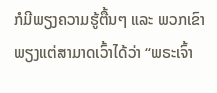ກໍມີພຽງຄວາມຮູ້ຕື້ນໆ ແລະ ພວກເຂົາພຽງແຕ່ສາມາດເວົ້າໄດ້ວ່າ “ພຣະເຈົ້າ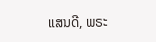ແສນດີ, ພຣະ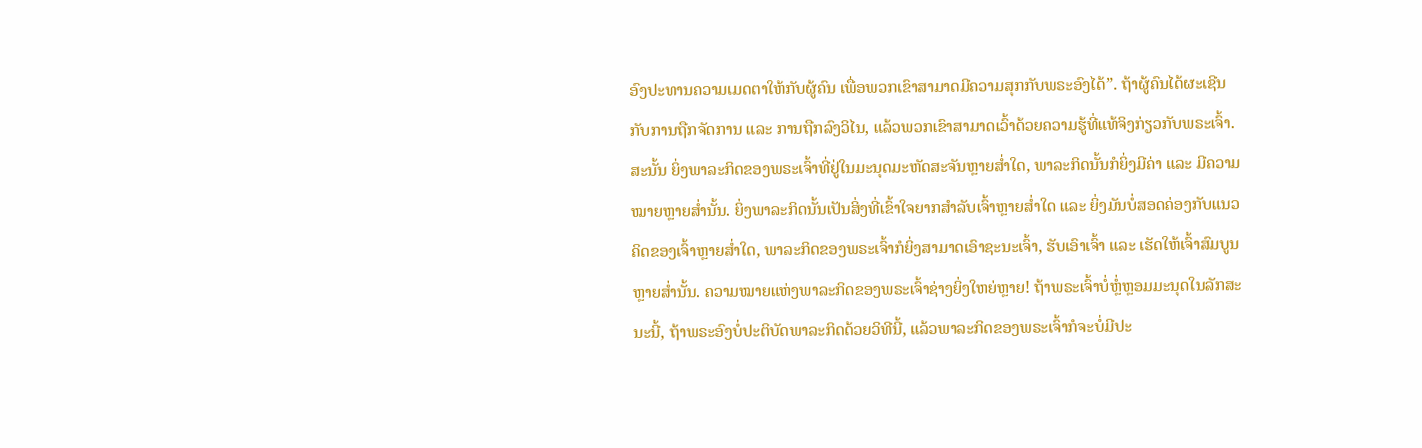ອົງປະທານຄວາມເມດຕາໃຫ້ກັບຜູ້ຄົນ ເພື່ອພວກເຂົາສາມາດມີຄວາມສຸກກັບພຣະອົງໄດ້”. ຖ້າຜູ້ຄົນໄດ້ຜະເຊີນກັບການຖືກຈັດການ ແລະ ການຖືກລົງວິໄນ, ແລ້ວພວກເຂົາສາມາດເວົ້າດ້ວຍຄວາມຮູ້ທີ່ແທ້ຈິງກ່ຽວກັບພຣະເຈົ້າ. ສະນັ້ນ ຍິ່ງພາລະກິດຂອງພຣະເຈົ້າທີ່ຢູ່ໃນມະນຸດມະຫັດສະຈັນຫຼາຍສໍ່າໃດ, ພາລະກິດນັ້ນກໍຍິ່ງມີຄ່າ ແລະ ມີຄວາມໝາຍຫຼາຍສໍ່ານັ້ນ. ຍິ່ງພາລະກິດນັ້ນເປັນສິ່ງທີ່ເຂົ້າໃຈຍາກສຳລັບເຈົ້າຫຼາຍສໍ່າໃດ ແລະ ຍິ່ງມັນບໍ່ສອດຄ່ອງກັບແນວຄິດຂອງເຈົ້າຫຼາຍສໍ່າໃດ, ພາລະກິດຂອງພຣະເຈົ້າກໍຍິ່ງສາມາດເອົາຊະນະເຈົ້າ, ຮັບເອົາເຈົ້າ ແລະ ເຮັດໃຫ້ເຈົ້າສົມບູນຫຼາຍສໍ່ານັ້ນ. ຄວາມໝາຍແຫ່ງພາລະກິດຂອງພຣະເຈົ້າຊ່າງຍິ່ງໃຫຍ່ຫຼາຍ! ຖ້າພຣະເຈົ້າບໍ່ຫຼໍ່ຫຼອມມະນຸດໃນລັກສະນະນີ້, ຖ້າພຣະອົງບໍ່ປະຕິບັດພາລະກິດດ້ວຍວິທີນີ້, ແລ້ວພາລະກິດຂອງພຣະເຈົ້າກໍຈະບໍ່ມີປະ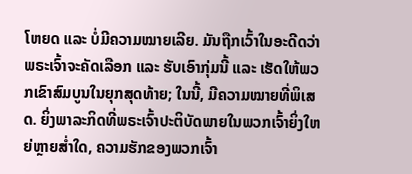ໂຫຍດ ແລະ ບໍ່ມີຄວາມໝາຍເລີຍ. ມັນຖືກເວົ້າໃນອະດີດວ່າ ພຣະເຈົ້າຈະຄັດເລືອກ ແລະ ຮັບເອົາກຸ່ມນີ້ ແລະ ເຮັດໃຫ້ພວກເຂົາສົມບູນໃນຍຸກສຸດທ້າຍ; ໃນນີ້, ມີຄວາມໝາຍທີ່ພິເສດ. ຍິ່ງພາລະກິດທີ່ພຣະເຈົ້າປະຕິບັດພາຍໃນພວກເຈົ້າຍິ່ງໃຫຍ່ຫຼາຍສໍ່າໃດ, ຄວາມຮັກຂອງພວກເຈົ້າ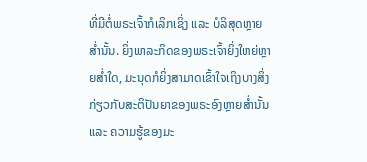ທີ່ມີຕໍ່ພຣະເຈົ້າກໍເລິກເຊິ່ງ ແລະ ບໍລິສຸດຫຼາຍສໍ່ານັ້ນ. ຍິ່ງພາລະກິດຂອງພຣະເຈົ້າຍິ່ງໃຫຍ່ຫຼາຍສໍ່າໃດ, ມະນຸດກໍຍິ່ງສາມາດເຂົ້າໃຈເຖິງບາງສິ່ງກ່ຽວກັບສະຕິປັນຍາຂອງພຣະອົງຫຼາຍສໍ່ານັ້ນ ແລະ ຄວາມຮູ້ຂອງມະ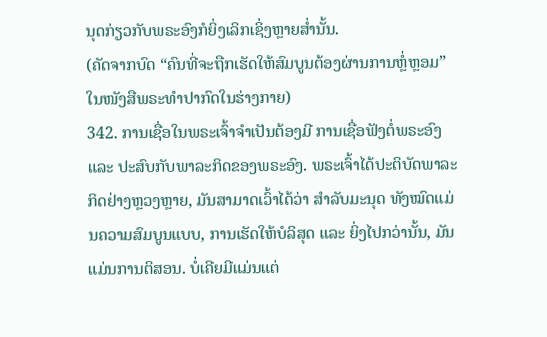ນຸດກ່ຽວກັບພຣະອົງກໍຍິ່ງເລິກເຊິ່ງຫຼາຍສໍ່ານັ້ນ.
(ຄັດຈາກບົດ “ຄົນທີ່ຈະຖືກເຮັດໃຫ້ສົມບູນຕ້ອງຜ່ານການຫຼໍ່ຫຼອມ” ໃນໜັງສືພຣະທໍາປາກົດໃນຮ່າງກາຍ)
342. ການເຊື່ອໃນພຣະເຈົ້າຈໍາເປັນຕ້ອງມີ ການເຊື່ອຟັງຕໍ່ພຣະອົງ ແລະ ປະສົບກັບພາລະກິດຂອງພຣະອົງ. ພຣະເຈົ້າໄດ້ປະຕິບັດພາລະກິດຢ່າງຫຼວງຫຼາຍ, ມັນສາມາດເວົ້າໄດ້ວ່າ ສຳລັບມະນຸດ ທັງໝົດແມ່ນຄວາມສົມບູນແບບ, ການເຮັດໃຫ້ບໍລິສຸດ ແລະ ຍິ່ງໄປກວ່ານັ້ນ, ມັນແມ່ນການຕິສອນ. ບໍ່ເຄີຍມີແມ່ນແຕ່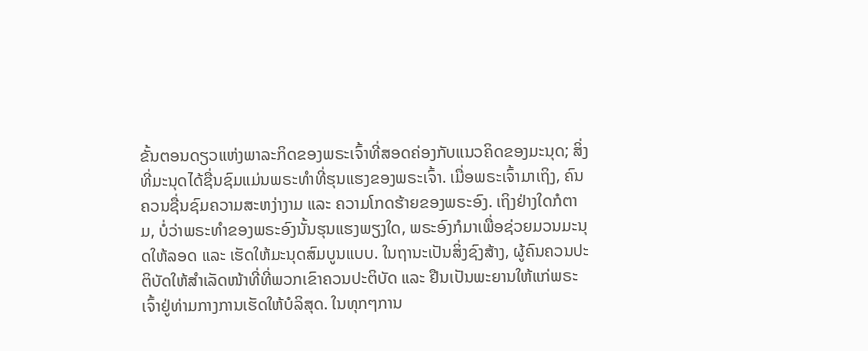ຂັ້ນຕອນດຽວແຫ່ງພາລະກິດຂອງພຣະເຈົ້າທີ່ສອດຄ່ອງກັບແນວຄິດຂອງມະນຸດ; ສິ່ງທີ່ມະນຸດໄດ້ຊື່ນຊົມແມ່ນພຣະທຳທີ່ຮຸນແຮງຂອງພຣະເຈົ້າ. ເມື່ອພຣະເຈົ້າມາເຖິງ, ຄົນຄວນຊື່ນຊົມຄວາມສະຫງ່າງາມ ແລະ ຄວາມໂກດຮ້າຍຂອງພຣະອົງ. ເຖິງຢ່າງໃດກໍຕາມ, ບໍ່ວ່າພຣະທຳຂອງພຣະອົງນັ້ນຮຸນແຮງພຽງໃດ, ພຣະອົງກໍມາເພື່ອຊ່ວຍມວນມະນຸດໃຫ້ລອດ ແລະ ເຮັດໃຫ້ມະນຸດສົມບູນແບບ. ໃນຖານະເປັນສິ່ງຊົງສ້າງ, ຜູ້ຄົນຄວນປະຕິບັດໃຫ້ສໍາເລັດໜ້າທີ່ທີ່ພວກເຂົາຄວນປະຕິບັດ ແລະ ຢືນເປັນພະຍານໃຫ້ແກ່ພຣະເຈົ້າຢູ່ທ່າມກາງການເຮັດໃຫ້ບໍລິສຸດ. ໃນທຸກໆການ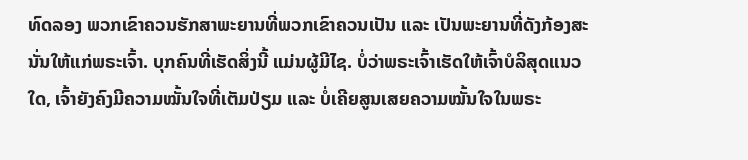ທົດລອງ ພວກເຂົາຄວນຮັກສາພະຍານທີ່ພວກເຂົາຄວນເປັນ ແລະ ເປັນພະຍານທີ່ດັງກ້ອງສະນັ່ນໃຫ້ແກ່ພຣະເຈົ້າ. ບຸກຄົນທີ່ເຮັດສິ່ງນີ້ ແມ່ນຜູ້ມີໄຊ. ບໍ່ວ່າພຣະເຈົ້າເຮັດໃຫ້ເຈົ້າບໍລິສຸດແນວໃດ, ເຈົ້າຍັງຄົງມີຄວາມໝັ້ນໃຈທີ່ເຕັມປ່ຽມ ແລະ ບໍ່ເຄີຍສູນເສຍຄວາມໝັ້ນໃຈໃນພຣະ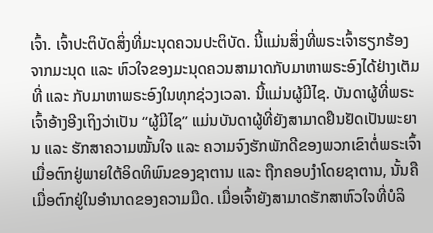ເຈົ້າ. ເຈົ້າປະຕິບັດສິ່ງທີ່ມະນຸດຄວນປະຕິບັດ. ນີ້ແມ່ນສິ່ງທີ່ພຣະເຈົ້າຮຽກຮ້ອງຈາກມະນຸດ ແລະ ຫົວໃຈຂອງມະນຸດຄວນສາມາດກັບມາຫາພຣະອົງໄດ້ຢ່າງເຕັມທີ່ ແລະ ກັບມາຫາພຣະອົງໃນທຸກຊ່ວງເວລາ. ນີ້ແມ່ນຜູ້ມີໄຊ. ບັນດາຜູ້ທີ່ພຣະເຈົ້າອ້າງອີງເຖິງວ່າເປັນ “ຜູ້ມີໄຊ” ແມ່ນບັນດາຜູ້ທີ່ຍັງສາມາດຢືນຢັດເປັນພະຍານ ແລະ ຮັກສາຄວາມໝັ້ນໃຈ ແລະ ຄວາມຈົງຮັກພັກດີຂອງພວກເຂົາຕໍ່ພຣະເຈົ້າເມື່ອຕົກຢູ່ພາຍໃຕ້ອິດທິພົນຂອງຊາຕານ ແລະ ຖືກຄອບງຳໂດຍຊາຕານ, ນັ້ນຄື ເມື່ອຕົກຢູ່ໃນອຳນາດຂອງຄວາມມືດ. ເມື່ອເຈົ້າຍັງສາມາດຮັກສາຫົວໃຈທີ່ບໍລິ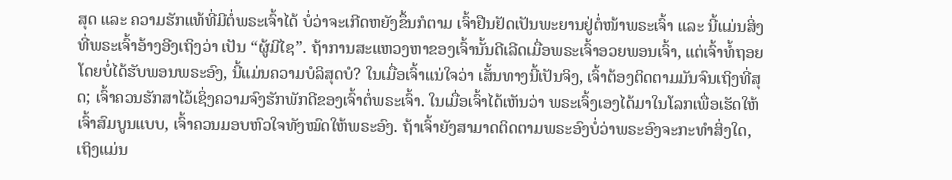ສຸດ ແລະ ຄວາມຮັກແທ້ທີ່ມີຕໍ່ພຣະເຈົ້າໄດ້ ບໍ່ວ່າຈະເກີດຫຍັງຂຶ້ນກໍຕາມ ເຈົ້າຢືນຢັດເປັນພະຍານຢູ່ຕໍ່ໜ້າພຣະເຈົ້າ ແລະ ນີ້ແມ່ນສິ່ງທີ່ພຣະເຈົ້າອ້າງອີງເຖິງວ່າ ເປັນ “ຜູ້ມີໄຊ”. ຖ້າການສະແຫວງຫາຂອງເຈົ້ານັ້ນດີເລີດເມື່ອພຣະເຈົ້າອວຍພອນເຈົ້າ, ແຕ່ເຈົ້າທໍ້ຖອຍໂດຍບໍ່ໄດ້ຮັບພອນພຣະອົງ, ນີ້ແມ່ນຄວາມບໍລິສຸດບໍ? ໃນເມື່ອເຈົ້າແນ່ໃຈວ່າ ເສັ້ນທາງນີ້ເປັນຈິງ, ເຈົ້າຕ້ອງຕິດຕາມມັນຈົນເຖິງທີ່ສຸດ; ເຈົ້າຄວນຮັກສາໄວ້ເຊິ່ງຄວາມຈົງຮັກພັກດີຂອງເຈົ້າຕໍ່ພຣະເຈົ້າ. ໃນເມື່ອເຈົ້າໄດ້ເຫັນວ່າ ພຣະເຈົ້ງເອງໄດ້ມາໃນໂລກເພື່ອເຮັດໃຫ້ເຈົ້າສົມບູນແບບ, ເຈົ້າຄວນມອບຫົວໃຈທັງໝົດໃຫ້ພຣະອົງ. ຖ້າເຈົ້າຍັງສາມາດຕິດຕາມພຣະອົງບໍ່ວ່າພຣະອົງຈະກະທຳສິ່ງໃດ, ເຖິງແມ່ນ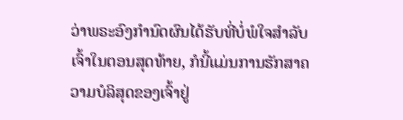ວ່າພຣະອົງກຳນົດຜົນໄດ້ຮັບທີ່ບໍ່ພໍໃຈສຳລັບເຈົ້າໃນຕອນສຸດທ້າຍ, ກໍນີ້ແມ່ນການຮັກສາຄວາມບໍລິສຸດຂອງເຈົ້າຢູ່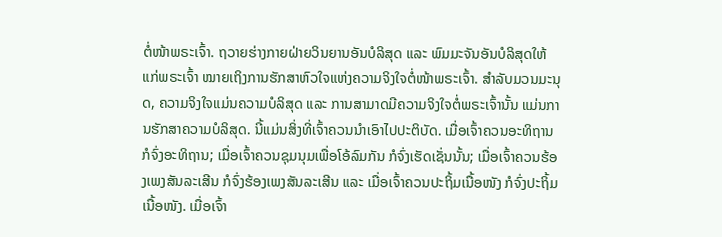ຕໍ່ໜ້າພຣະເຈົ້າ. ຖວາຍຮ່າງກາຍຝ່າຍວິນຍານອັນບໍລິສຸດ ແລະ ພົມມະຈັນອັນບໍລິສຸດໃຫ້ແກ່ພຣະເຈົ້າ ໝາຍເຖິງການຮັກສາຫົວໃຈແຫ່ງຄວາມຈິງໃຈຕໍ່ໜ້າພຣະເຈົ້າ. ສຳລັບມວນມະນຸດ, ຄວາມຈິງໃຈແມ່ນຄວາມບໍລິສຸດ ແລະ ການສາມາດມີຄວາມຈິງໃຈຕໍ່ພຣະເຈົ້ານັ້ນ ແມ່ນການຮັກສາຄວາມບໍລິສຸດ. ນີ້ແມ່ນສິ່ງທີ່ເຈົ້າຄວນນຳເອົາໄປປະຕິບັດ. ເມື່ອເຈົ້າຄວນອະທິຖານ ກໍຈົ່ງອະທິຖານ; ເມື່ອເຈົ້າຄວນຊຸມນຸມເພື່ອໂອ້ລົມກັນ ກໍຈົ່ງເຮັດເຊັ່ນນັ້ນ; ເມື່ອເຈົ້າຄວນຮ້ອງເພງສັນລະເສີນ ກໍຈົ່ງຮ້ອງເພງສັນລະເສີນ ແລະ ເມື່ອເຈົ້າຄວນປະຖິ້ມເນື້ອໜັງ ກໍຈົ່ງປະຖິ້ມເນື້ອໜັງ. ເມື່ອເຈົ້າ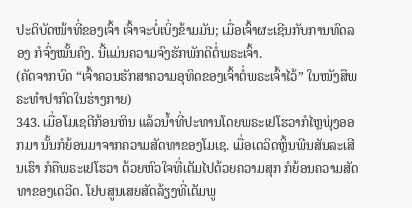ປະຕິບັດໜ້າທີ່ຂອງເຈົ້າ ເຈົ້າຈະບໍ່ເບິ່ງຂ້າມມັນ; ເມື່ອເຈົ້າຜະເຊີນກັບການທົດລອງ ກໍຈົ່ງໝັ້ນຄົງ. ນີ້ແມ່ນຄວາມຈົງຮັກພັກດີຕໍ່ພຣະເຈົ້າ.
(ຄັດຈາກບົດ “ເຈົ້າຄວນຮັກສາຄວາມອຸທິດຂອງເຈົ້າຕໍ່ພຣະເຈົ້າໄວ້” ໃນໜັງສືພຣະທໍາປາກົດໃນຮ່າງກາຍ)
343. ເມື່ອໂມເຊຕີກ້ອນຫິນ ແລ້ວນໍ້າທີ່ປະທານໂດຍພຣະເຢໂຮວາກໍໄຫຼພຸ່ງອອກມາ ນັ້ນກໍຍ້ອນມາຈາກຄວາມສັດທາຂອງໂມເຊ. ເມື່ອເດວິດຫຼິ້ນພີນສັນລະເສີນເຮົາ ກໍຄືພຣະເຢໂຮວາ ດ້ວຍຫົວໃຈທີ່ເຕັມໄປດ້ວຍຄວາມສຸກ ກໍຍ້ອນຄວາມສັດທາຂອງເດວີດ. ໂຢບສູນເສຍສັດລ້ຽງທີ່ເຕັມພູ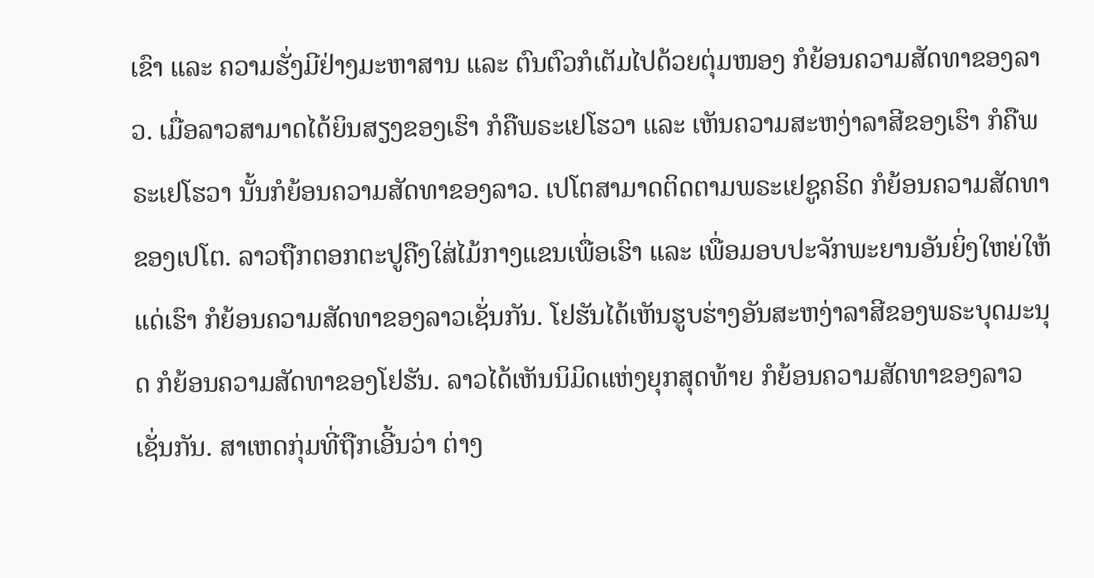ເຂົາ ແລະ ຄວາມຮັ່ງມີຢ່າງມະຫາສານ ແລະ ຕົນຕົວກໍເຕັມໄປດ້ວຍຕຸ່ມໜອງ ກໍຍ້ອນຄວາມສັດທາຂອງລາວ. ເມື່ອລາວສາມາດໄດ້ຍິນສຽງຂອງເຮົາ ກໍຄືພຣະເຢໂຮວາ ແລະ ເຫັນຄວາມສະຫງ່າລາສີຂອງເຮົາ ກໍຄືພຣະເຢໂຮວາ ນັ້ນກໍຍ້ອນຄວາມສັດທາຂອງລາວ. ເປໂຕສາມາດຕິດຕາມພຣະເຢຊູຄຣິດ ກໍຍ້ອນຄວາມສັດທາຂອງເປໂຕ. ລາວຖືກຕອກຕະປູຄືງໃສ່ໄມ້ກາງແຂນເພື່ອເຮົາ ແລະ ເພື່ອມອບປະຈັກພະຍານອັນຍິ່ງໃຫຍ່ໃຫ້ແດ່ເຮົາ ກໍຍ້ອນຄວາມສັດທາຂອງລາວເຊັ່ນກັນ. ໂຢຮັນໄດ້ເຫັນຮູບຮ່າງອັນສະຫງ່າລາສີຂອງພຣະບຸດມະນຸດ ກໍຍ້ອນຄວາມສັດທາຂອງໂຢຮັນ. ລາວໄດ້ເຫັນນິມິດແຫ່ງຍຸກສຸດທ້າຍ ກໍຍ້ອນຄວາມສັດທາຂອງລາວເຊັ່ນກັນ. ສາເຫດກຸ່ມທີ່ຖືກເອີ້ນວ່າ ຕ່າງ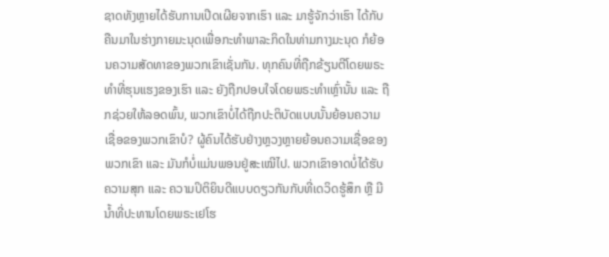ຊາດທັງຫຼາຍໄດ້ຮັບການເປີດເຜີຍຈາກເຮົາ ແລະ ມາຮູ້ຈັກວ່າເຮົາ ໄດ້ກັບຄືນມາໃນຮ່າງກາຍມະນຸດເພື່ອກະທໍາພາລະກິດໃນທ່າມກາງມະນຸດ ກໍຍ້ອນຄວາມສັດທາຂອງພວກເຂົາເຊັ່ນກັນ. ທຸກຄົນທີ່ຖືກຂ້ຽນຕີໂດຍພຣະທຳທີ່ຮຸນແຮງຂອງເຮົາ ແລະ ຍັງຖືກປອບໃຈໂດຍພຣະທຳເຫຼົ່ານັ້ນ ແລະ ຖືກຊ່ວຍໃຫ້ລອດພົ້ນ, ພວກເຂົາບໍ່ໄດ້ຖືກປະຕິບັດແບບນັ້ນຍ້ອນຄວາມເຊື່ອຂອງພວກເຂົາບໍ? ຜູ້ຄົນໄດ້ຮັບຢ່າງຫຼວງຫຼາຍຍ້ອນຄວາມເຊື່ອຂອງພວກເຂົາ ແລະ ມັນກໍບໍ່ແມ່ນພອນຢູ່ສະເໝີໄປ. ພວກເຂົາອາດບໍ່ໄດ້ຮັບຄວາມສຸກ ແລະ ຄວາມປິຕິຍິນດີແບບດຽວກັນກັບທີ່ເດວິດຮູ້ສຶກ ຫຼື ມີນໍ້າທີ່ປະທານໂດຍພຣະເຢໂຮ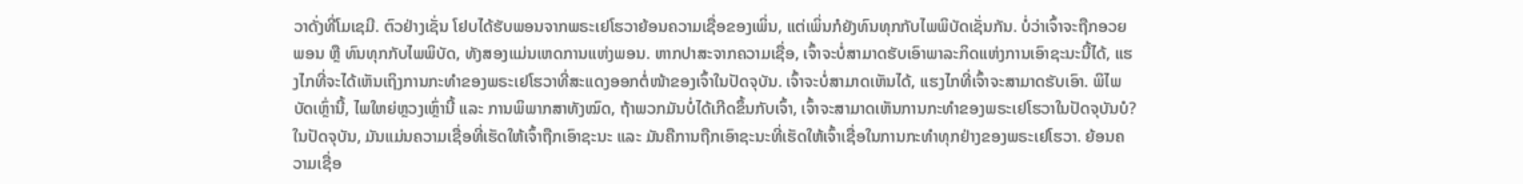ວາດັ່ງທີ່ໂມເຊມີ. ຕົວຢ່າງເຊັ່ນ ໂຢບໄດ້ຮັບພອນຈາກພຣະເຢໂຮວາຍ້ອນຄວາມເຊື່ອຂອງເພິ່ນ, ແຕ່ເພິ່ນກໍຍັງທົນທຸກກັບໄພພິບັດເຊັ່ນກັນ. ບໍ່ວ່າເຈົ້າຈະຖືກອວຍພອນ ຫຼື ທົນທຸກກັບໄພພິບັດ, ທັງສອງແມ່ນເຫດການແຫ່ງພອນ. ຫາກປາສະຈາກຄວາມເຊື່ອ, ເຈົ້າຈະບໍ່ສາມາດຮັບເອົາພາລະກິດແຫ່ງການເອົາຊະນະນີ້ໄດ້, ແຮງໄກທີ່ຈະໄດ້ເຫັນເຖິງການກະທຳຂອງພຣະເຢໂຮວາທີ່ສະແດງອອກຕໍ່ໜ້າຂອງເຈົ້າໃນປັດຈຸບັນ. ເຈົ້າຈະບໍ່ສາມາດເຫັນໄດ້, ແຮງໄກທີ່ເຈົ້າຈະສາມາດຮັບເອົາ. ພິໄພບັດເຫຼົ່ານີ້, ໄພໃຫຍ່ຫຼວງເຫຼົ່ານີ້ ແລະ ການພິພາກສາທັງໝົດ, ຖ້າພວກມັນບໍ່ໄດ້ເກີດຂຶ້ນກັບເຈົ້າ, ເຈົ້າຈະສາມາດເຫັນການກະທຳຂອງພຣະເຢໂຮວາໃນປັດຈຸບັນບໍ? ໃນປັດຈຸບັນ, ມັນແມ່ນຄວາມເຊື່ອທີ່ເຮັດໃຫ້ເຈົ້າຖືກເອົາຊະນະ ແລະ ມັນຄືການຖືກເອົາຊະນະທີ່ເຮັດໃຫ້ເຈົ້າເຊື່ອໃນການກະທຳທຸກຢ່າງຂອງພຣະເຢໂຮວາ. ຍ້ອນຄວາມເຊື່ອ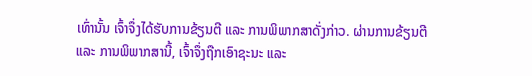ເທົ່ານັ້ນ ເຈົ້າຈຶ່ງໄດ້ຮັບການຂ້ຽນຕີ ແລະ ການພິພາກສາດັ່ງກ່າວ. ຜ່ານການຂ້ຽນຕີ ແລະ ການພິພາກສານີ້, ເຈົ້າຈຶ່ງຖືກເອົາຊະນະ ແລະ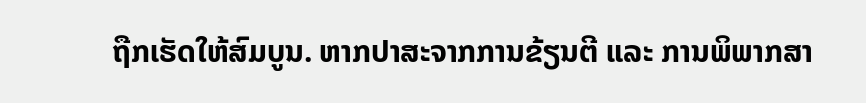ຖືກເຮັດໃຫ້ສົມບູນ. ຫາກປາສະຈາກການຂ້ຽນຕີ ແລະ ການພິພາກສາ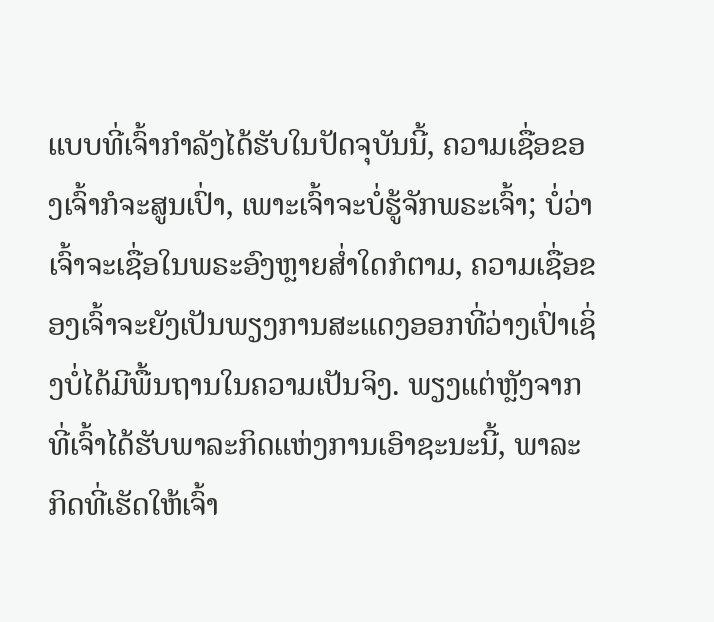ແບບທີ່ເຈົ້າກຳລັງໄດ້ຮັບໃນປັດຈຸບັນນີ້, ຄວາມເຊື່ອຂອງເຈົ້າກໍຈະສູນເປົ່າ, ເພາະເຈົ້າຈະບໍ່ຮູ້ຈັກພຣະເຈົ້າ; ບໍ່ວ່າເຈົ້າຈະເຊື່ອໃນພຣະອົງຫຼາຍສໍ່າໃດກໍຕາມ, ຄວາມເຊື່ອຂອງເຈົ້າຈະຍັງເປັນພຽງການສະແດງອອກທີ່ວ່າງເປົ່າເຊິ່ງບໍ່ໄດ້ມີພື້ນຖານໃນຄວາມເປັນຈິງ. ພຽງແຕ່ຫຼັງຈາກທີ່ເຈົ້າໄດ້ຮັບພາລະກິດແຫ່ງການເອົາຊະນະນີ້, ພາລະກິດທີ່ເຮັດໃຫ້ເຈົ້າ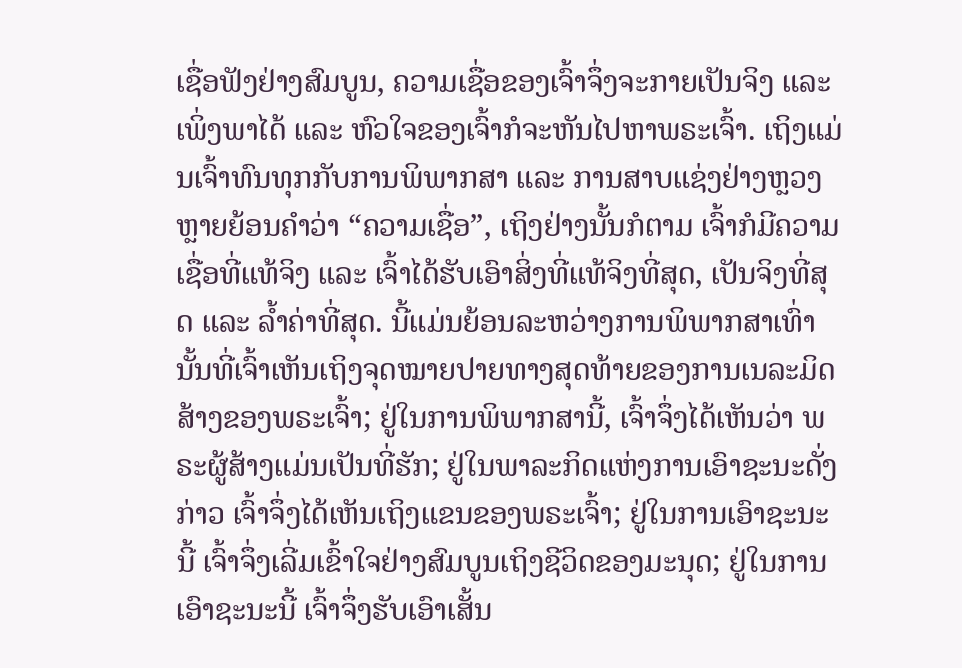ເຊື່ອຟັງຢ່າງສົມບູນ, ຄວາມເຊື່ອຂອງເຈົ້າຈຶ່ງຈະກາຍເປັນຈິງ ແລະ ເພິ່ງພາໄດ້ ແລະ ຫົວໃຈຂອງເຈົ້າກໍຈະຫັນໄປຫາພຣະເຈົ້າ. ເຖິງແມ່ນເຈົ້າທົນທຸກກັບການພິພາກສາ ແລະ ການສາບແຊ່ງຢ່າງຫຼວງຫຼາຍຍ້ອນຄຳວ່າ “ຄວາມເຊື່ອ”, ເຖິງຢ່າງນັ້ນກໍຕາມ ເຈົ້າກໍມີຄວາມເຊື່ອທີ່ແທ້ຈິງ ແລະ ເຈົ້າໄດ້ຮັບເອົາສິ່ງທີ່ແທ້ຈິງທີ່ສຸດ, ເປັນຈິງທີ່ສຸດ ແລະ ລໍ້າຄ່າທີ່ສຸດ. ນີ້ແມ່ນຍ້ອນລະຫວ່າງການພິພາກສາເທົ່ານັ້ນທີ່ເຈົ້າເຫັນເຖິງຈຸດໝາຍປາຍທາງສຸດທ້າຍຂອງການເນລະມິດສ້າງຂອງພຣະເຈົ້າ; ຢູ່ໃນການພິພາກສານີ້, ເຈົ້າຈຶ່ງໄດ້ເຫັນວ່າ ພຣະຜູ້ສ້າງແມ່ນເປັນທີ່ຮັກ; ຢູ່ໃນພາລະກິດແຫ່ງການເອົາຊະນະດັ່ງກ່າວ ເຈົ້າຈຶ່ງໄດ້ເຫັນເຖິງແຂນຂອງພຣະເຈົ້າ; ຢູ່ໃນການເອົາຊະນະນີ້ ເຈົ້າຈຶ່ງເລີ່ມເຂົ້າໃຈຢ່າງສົມບູນເຖິງຊີວິດຂອງມະນຸດ; ຢູ່ໃນການເອົາຊະນະນີ້ ເຈົ້າຈຶ່ງຮັບເອົາເສັ້ນ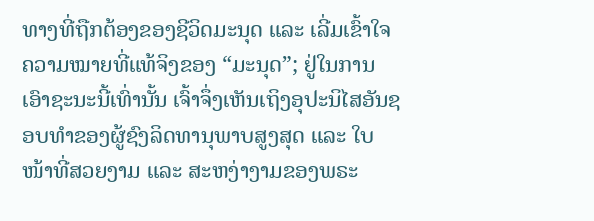ທາງທີ່ຖືກຕ້ອງຂອງຊີວິດມະນຸດ ແລະ ເລີ່ມເຂົ້າໃຈຄວາມໝາຍທີ່ແທ້ຈິງຂອງ “ມະນຸດ”; ຢູ່ໃນການເອົາຊະນະນີ້ເທົ່ານັ້ນ ເຈົ້າຈຶ່ງເຫັນເຖິງອຸປະນິໄສອັນຊອບທຳຂອງຜູ້ຊົງລິດທານຸພາບສູງສຸດ ແລະ ໃບໜ້າທີ່ສວຍງາມ ແລະ ສະຫງ່າງາມຂອງພຣະ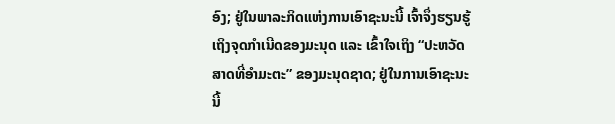ອົງ; ຢູ່ໃນພາລະກິດແຫ່ງການເອົາຊະນະນີ້ ເຈົ້າຈຶ່ງຮຽນຮູ້ເຖິງຈຸດກຳເນີດຂອງມະນຸດ ແລະ ເຂົ້າໃຈເຖິງ “ປະຫວັດສາດທີ່ອຳມະຕະ” ຂອງມະນຸດຊາດ; ຢູ່ໃນການເອົາຊະນະນີ້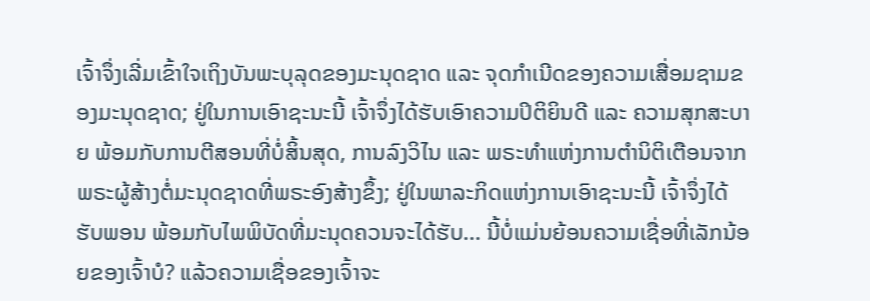ເຈົ້າຈຶ່ງເລີ່ມເຂົ້າໃຈເຖິງບັນພະບຸລຸດຂອງມະນຸດຊາດ ແລະ ຈຸດກຳເນີດຂອງຄວາມເສື່ອມຊາມຂອງມະນຸດຊາດ; ຢູ່ໃນການເອົາຊະນະນີ້ ເຈົ້າຈຶ່ງໄດ້ຮັບເອົາຄວາມປິຕິຍິນດີ ແລະ ຄວາມສຸກສະບາຍ ພ້ອມກັບການຕີສອນທີ່ບໍ່ສິ້ນສຸດ, ການລົງວິໄນ ແລະ ພຣະທຳແຫ່ງການຕໍານິຕິເຕືອນຈາກພຣະຜູ້ສ້າງຕໍ່ມະນຸດຊາດທີ່ພຣະອົງສ້າງຂຶ້ງ; ຢູ່ໃນພາລະກິດແຫ່ງການເອົາຊະນະນີ້ ເຈົ້າຈຶ່ງໄດ້ຮັບພອນ ພ້ອມກັບໄພພິບັດທີ່ມະນຸດຄວນຈະໄດ້ຮັບ... ນີ້ບໍ່ແມ່ນຍ້ອນຄວາມເຊື່ອທີ່ເລັກນ້ອຍຂອງເຈົ້າບໍ? ແລ້ວຄວາມເຊື່ອຂອງເຈົ້າຈະ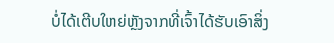ບໍ່ໄດ້ເຕີບໃຫຍ່ຫຼັງຈາກທີ່ເຈົ້າໄດ້ຮັບເອົາສິ່ງ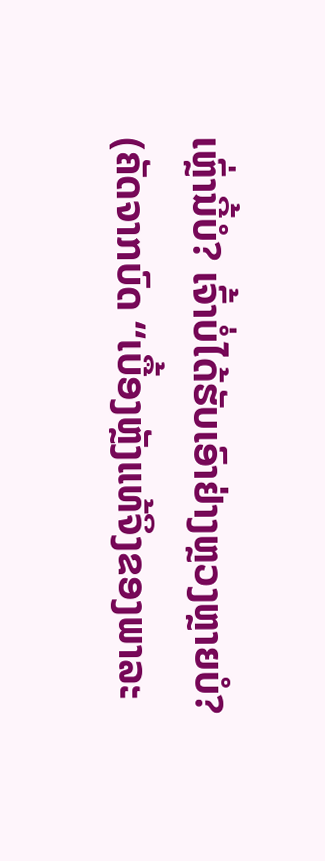ເຫຼົ່ານີ້ບໍ? ເຈົ້າບໍ່ໄດ້ຮັບເອົາຢ່າງຫຼວງຫຼາຍບໍ?
(ຄັດຈາກບົດ “ເບື້ອງຫຼັງແທ້ຈິງຂອງພາລະ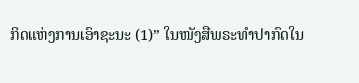ກິດແຫ່ງການເອົາຊະນະ (1)” ໃນໜັງສືພຣະທໍາປາກົດໃນ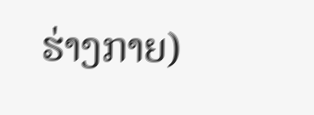ຮ່າງກາຍ)